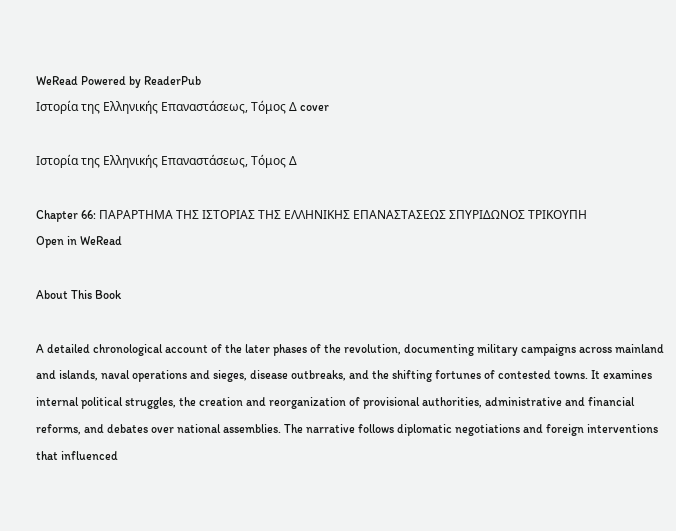WeRead Powered by ReaderPub
Ιστορία της Ελληνικής Επαναστάσεως, Τόμος Δ cover

Ιστορία της Ελληνικής Επαναστάσεως, Τόμος Δ

Chapter 66: ΠΑΡΑΡΤΗΜΑ ΤΗΣ ΙΣΤΟΡΙΑΣ ΤΗΣ ΕΛΛΗΝΙΚΗΣ ΕΠΑΝΑΣΤΑΣΕΩΣ ΣΠΥΡΙΔΩΝΟΣ ΤΡΙΚΟΥΠΗ
Open in WeRead

About This Book

A detailed chronological account of the later phases of the revolution, documenting military campaigns across mainland and islands, naval operations and sieges, disease outbreaks, and the shifting fortunes of contested towns. It examines internal political struggles, the creation and reorganization of provisional authorities, administrative and financial reforms, and debates over national assemblies. The narrative follows diplomatic negotiations and foreign interventions that influenced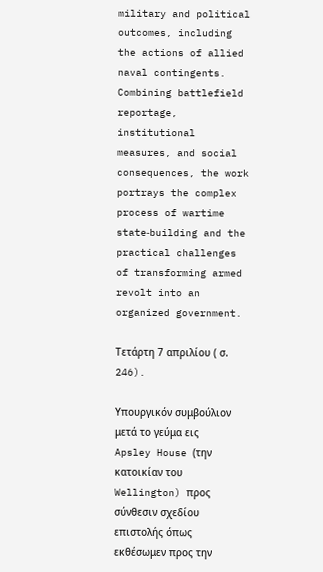military and political outcomes, including the actions of allied naval contingents. Combining battlefield reportage, institutional measures, and social consequences, the work portrays the complex process of wartime state‑building and the practical challenges of transforming armed revolt into an organized government.

Τετάρτη 7 απριλίου ( σ. 246).

Υπουργικόν συμβούλιον μετά το γεύμα εις Apsley House (την κατοικίαν του Wellington) προς σύνθεσιν σχεδίου επιστολής όπως εκθέσωμεν προς την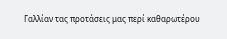Γαλλίαν τας προτάσεις μας περί καθαρωτέρου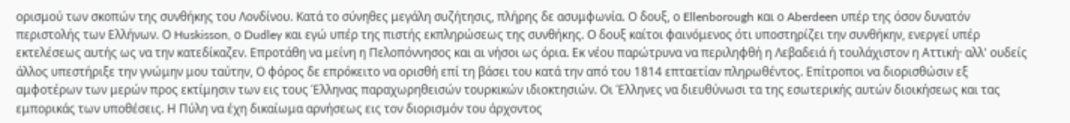ορισμού των σκοπών της συνθήκης του Λονδίνου. Κατά το σύνηθες μεγάλη συζήτησις, πλήρης δε ασυμφωνία. Ο δουξ, ο Ellenborough και ο Aberdeen υπέρ της όσον δυνατόν περιστολής των Ελλήνων. Ο Huskisson, ο Dudley και εγώ υπέρ της πιστής εκπληρώσεως της συνθήκης. Ο δουξ καίτοι φαινόμενος ότι υποστηρίζει την συνθήκην, ενεργεί υπέρ εκτελέσεως αυτής ως να την κατεδίκαζεν. Επροτάθη να μείνη η Πελοπόννησος και αι νήσοι ως όρια. Εκ νέου παρώτρυνα να περιληφθή η Λεβαδειά ή τουλάχιστον η Αττική· αλλ' ουδείς άλλος υπεστήριξε την γνώμην μου ταύτην, Ο φόρος δε επρόκειτο να ορισθή επί τη βάσει του κατά την από του 1814 επταετίαν πληρωθέντος. Επίτροποι να διορισθώσιν εξ αμφοτέρων των μερών προς εκτίμησιν των εις τους Έλληνας παραχωρηθεισών τουρκικών ιδιοκτησιών. Οι Έλληνες να διευθύνωσι τα της εσωτερικής αυτών διοικήσεως και τας εμπορικάς των υποθέσεις. Η Πύλη να έχη δικαίωμα αρνήσεως εις τον διορισμόν του άρχοντος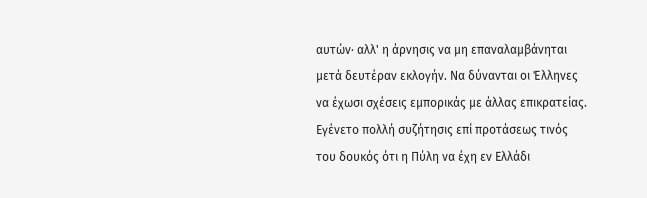αυτών· αλλ' η άρνησις να μη επαναλαμβάνηται μετά δευτέραν εκλογήν. Να δύνανται οι Έλληνες να έχωσι σχέσεις εμπορικάς με άλλας επικρατείας. Εγένετο πολλή συζήτησις επί προτάσεως τινός του δουκός ότι η Πύλη να έχη εν Ελλάδι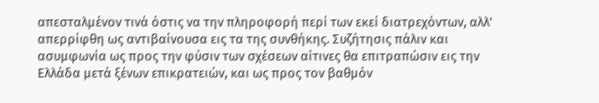απεσταλμένον τινά όστις να την πληροφορή περί των εκεί διατρεχόντων, αλλ' απερρίφθη ως αντιβαίνουσα εις τα της συνθήκης. Συζήτησις πάλιν και ασυμφωνία ως προς την φύσιν των σχέσεων αίτινες θα επιτραπώσιν εις την Ελλάδα μετά ξένων επικρατειών, και ως προς τον βαθμόν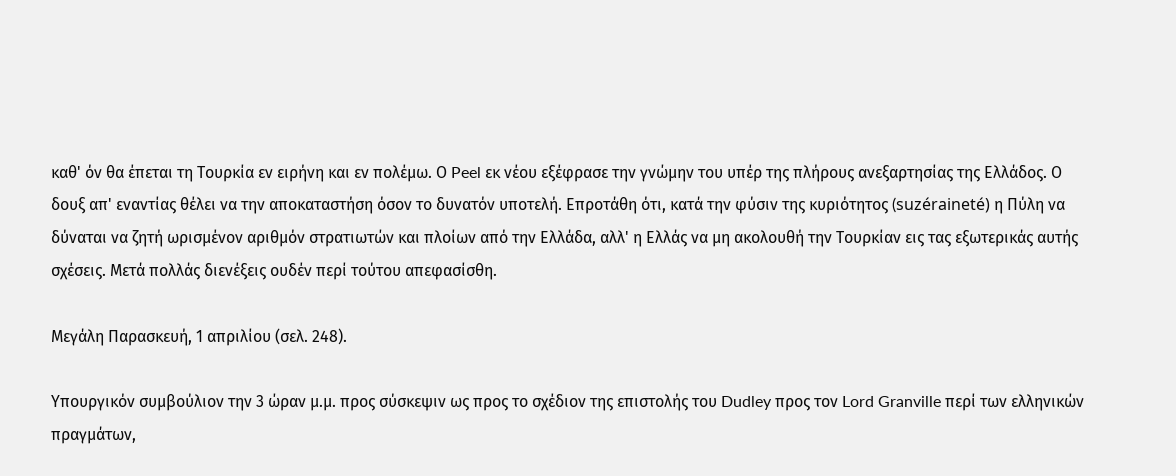καθ' όν θα έπεται τη Τουρκία εν ειρήνη και εν πολέμω. Ο Peel εκ νέου εξέφρασε την γνώμην του υπέρ της πλήρους ανεξαρτησίας της Ελλάδος. Ο δουξ απ' εναντίας θέλει να την αποκαταστήση όσον το δυνατόν υποτελή. Επροτάθη ότι, κατά την φύσιν της κυριότητος (suzéraineté) η Πύλη να δύναται να ζητή ωρισμένον αριθμόν στρατιωτών και πλοίων από την Ελλάδα, αλλ' η Ελλάς να μη ακολουθή την Τουρκίαν εις τας εξωτερικάς αυτής σχέσεις. Μετά πολλάς διενέξεις ουδέν περί τούτου απεφασίσθη.

Μεγάλη Παρασκευή, 1 απριλίου (σελ. 248).

Υπουργικόν συμβούλιον την 3 ώραν μ.μ. προς σύσκεψιν ως προς το σχέδιον της επιστολής του Dudley προς τον Lord Granville περί των ελληνικών πραγμάτων,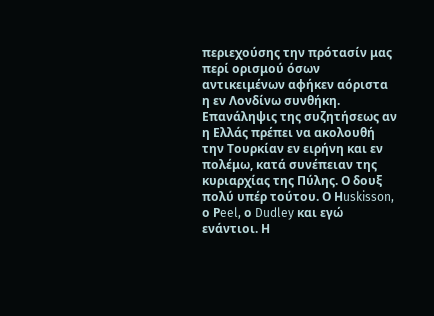περιεχούσης την πρότασίν μας περί ορισμού όσων αντικειμένων αφήκεν αόριστα η εν Λονδίνω συνθήκη. Επανάληψις της συζητήσεως αν η Ελλάς πρέπει να ακολουθή την Τουρκίαν εν ειρήνη και εν πολέμω, κατά συνέπειαν της κυριαρχίας της Πύλης. Ο δουξ πολύ υπέρ τούτου. Ο Ηuskisson, ο Ρeel, ο Dudley και εγώ ενάντιοι. Η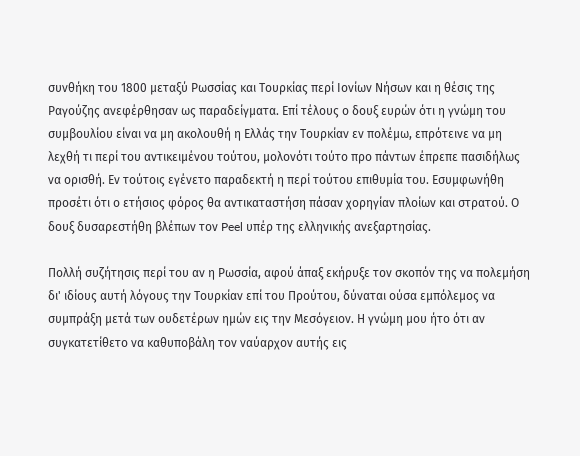συνθήκη του 1800 μεταξύ Ρωσσίας και Τουρκίας περί Ιονίων Νήσων και η θέσις της Ραγούζης ανεφέρθησαν ως παραδείγματα. Επί τέλους ο δουξ ευρών ότι η γνώμη του συμβουλίου είναι να μη ακολουθή η Ελλάς την Τουρκίαν εν πολέμω, επρότεινε να μη λεχθή τι περί του αντικειμένου τούτου, μολονότι τούτο προ πάντων έπρεπε πασιδήλως να ορισθή. Εν τούτοις εγένετο παραδεκτή η περί τούτου επιθυμία του. Εσυμφωνήθη προσέτι ότι ο ετήσιος φόρος θα αντικαταστήση πάσαν χορηγίαν πλοίων και στρατού. Ο δουξ δυσαρεστήθη βλέπων τον Peel υπέρ της ελληνικής ανεξαρτησίας.

Πολλή συζήτησις περί του αν η Ρωσσία, αφού άπαξ εκήρυξε τον σκοπόν της να πολεμήση δι' ιδίους αυτή λόγους την Τουρκίαν επί του Προύτου, δύναται ούσα εμπόλεμος να συμπράξη μετά των ουδετέρων ημών εις την Μεσόγειον. Η γνώμη μου ήτο ότι αν συγκατετίθετο να καθυποβάλη τον ναύαρχον αυτής εις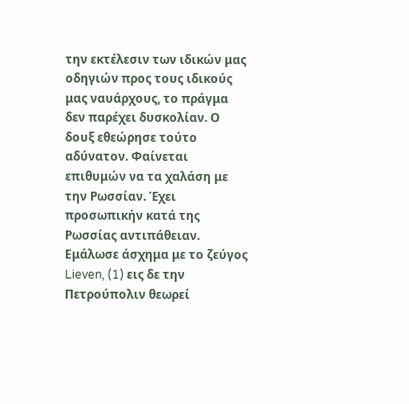την εκτέλεσιν των ιδικών μας οδηγιών προς τους ιδικούς μας ναυάρχους, το πράγμα δεν παρέχει δυσκολίαν. Ο δουξ εθεώρησε τούτο αδύνατον. Φαίνεται επιθυμών να τα χαλάση με την Ρωσσίαν. Έχει προσωπικήν κατά της Ρωσσίας αντιπάθειαν. Εμάλωσε άσχημα με το ζεύγος Lieven, (1) εις δε την Πετρούπολιν θεωρεί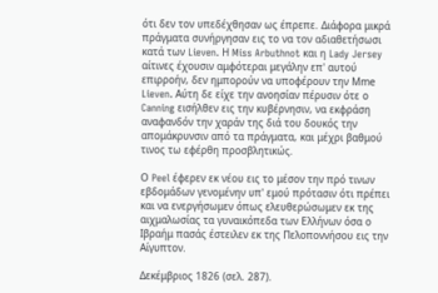ότι δεν τον υπεδέχθησαν ως έπρεπε. Διάφορα μικρά πράγματα συνήργησαν εις το να τον αδιαθετήσωσι κατά των Lieven. Η Miss Arbuthnot και η Lady Jersey αίτινες έχουσιν αμφότεραι μεγάλην επ' αυτού επιρροήν, δεν ημπορούν να υποφέρουν την Μme Lieven. Αύτη δε είχε την ανοησίαν πέρυσιν ότε ο Canning εισήλθεν εις την κυβέρνησιν, να εκφράση αναφανδόν την χαράν της διά του δουκός την απομάκρυνσιν από τα πράγματα, και μέχρι βαθμού τινος τω εφέρθη προσβλητικώς.

Ο Peel έφερεν εκ νέου εις το μέσον την πρό τινων εβδομάδων γενομένην υπ' εμού πρότασιν ότι πρέπει και να ενεργήσωμεν όπως ελευθερώσωμεν εκ της αιχμαλωσίας τα γυναικόπεδα των Ελλήνων όσα ο Ιβραήμ πασάς έστειλεν εκ της Πελοποννήσου εις την Αίγυπτον.

Δεκέμβριος 1826 (σελ. 287).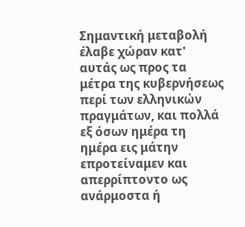Σημαντική μεταβολή έλαβε χώραν κατ' αυτάς ως προς τα μέτρα της κυβερνήσεως περί των ελληνικών πραγμάτων, και πολλά εξ όσων ημέρα τη ημέρα εις μάτην επροτείναμεν και απερρίπτοντο ως ανάρμοστα ή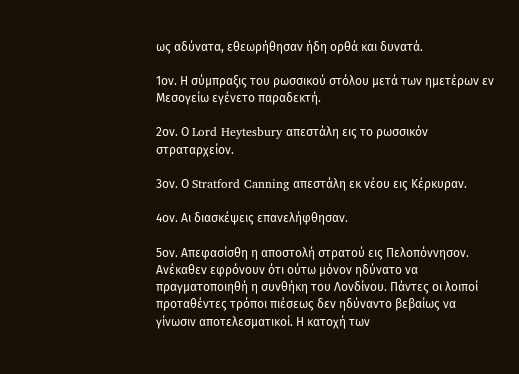ως αδύνατα, εθεωρήθησαν ήδη ορθά και δυνατά.

1ον. Η σύμπραξις του ρωσσικού στόλου μετά των ημετέρων εν Μεσογείω εγένετο παραδεκτή.

2ον. Ο Lord Heytesbury απεστάλη εις το ρωσσικόν στραταρχείον.

3ον. Ο Stratford Canning απεστάλη εκ νέου εις Κέρκυραν.

4ον. Αι διασκέψεις επανελήφθησαν.

5ον. Απεφασίσθη η αποστολή στρατού εις Πελοπόννησον. Ανέκαθεν εφρόνουν ότι ούτω μόνον ηδύνατο να πραγματοποιηθή η συνθήκη του Λονδίνου. Πάντες οι λοιποί προταθέντες τρόποι πιέσεως δεν ηδύναντο βεβαίως να γίνωσιν αποτελεσματικοί. Η κατοχή των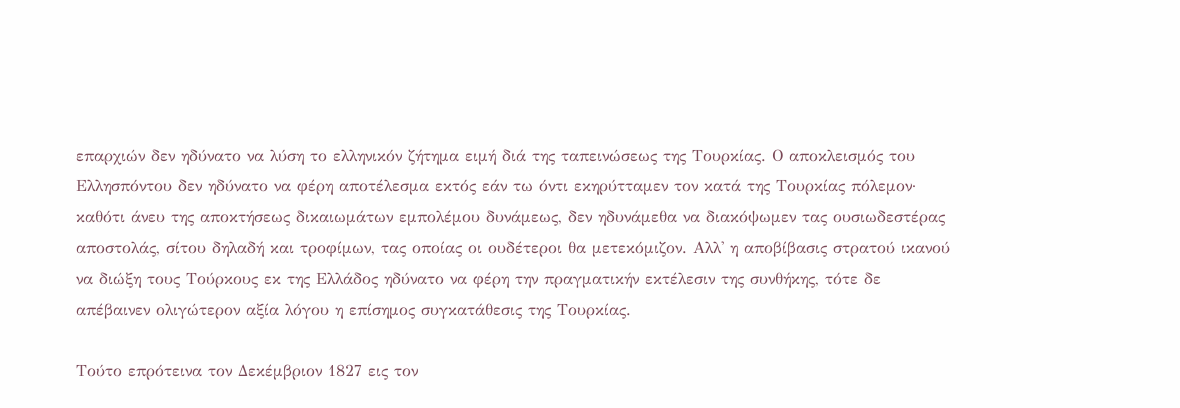επαρχιών δεν ηδύνατο να λύση το ελληνικόν ζήτημα ειμή διά της ταπεινώσεως της Τουρκίας. Ο αποκλεισμός του Ελλησπόντου δεν ηδύνατο να φέρη αποτέλεσμα εκτός εάν τω όντι εκηρύτταμεν τον κατά της Τουρκίας πόλεμον· καθότι άνευ της αποκτήσεως δικαιωμάτων εμπολέμου δυνάμεως, δεν ηδυνάμεθα να διακόψωμεν τας ουσιωδεστέρας αποστολάς, σίτου δηλαδή και τροφίμων, τας οποίας οι ουδέτεροι θα μετεκόμιζον. Αλλ' η αποβίβασις στρατού ικανού να διώξη τους Τούρκους εκ της Ελλάδος ηδύνατο να φέρη την πραγματικήν εκτέλεσιν της συνθήκης, τότε δε απέβαινεν ολιγώτερον αξία λόγου η επίσημος συγκατάθεσις της Τουρκίας.

Τούτο επρότεινα τον Δεκέμβριον 1827 εις τον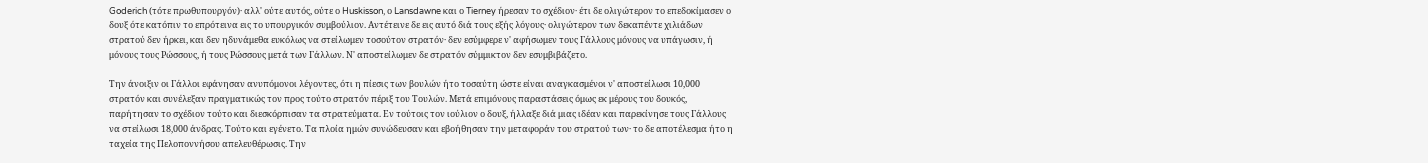Goderich (τότε πρωθυπουργόν)· αλλ' ούτε αυτός, ούτε ο Huskisson, ο Lansdawne και ο Tierney ήρεσαν το σχέδιον· έτι δε ολιγώτερον το επεδοκίμασεν ο δουξ ότε κατόπιν το επρότεινα εις το υπουργικόν συμβούλιον. Αντέτεινε δε εις αυτό διά τους εξής λόγους· ολιγώτερον των δεκαπέντε χιλιάδων στρατού δεν ήρκει, και δεν ηδυνάμεθα ευκόλως να στείλωμεν τοσούτον στρατόν· δεν εσύμφερε ν' αφήσωμεν τους Γάλλους μόνους να υπάγωσιν, ή μόνους τους Ρώσσους, ή τους Ρώσσους μετά των Γάλλων. Ν' αποστείλωμεν δε στρατόν σύμμικτον δεν εσυμβιβάζετο.

Την άνοιξιν οι Γάλλοι εφάνησαν ανυπόμονοι λέγοντες, ότι η πίεσις των βουλών ήτο τοσαύτη ώστε είναι αναγκασμένοι ν' αποστείλωσι 10,000 στρατόν και συνέλεξαν πραγματικώς τον προς τούτο στρατόν πέριξ του Τουλών. Μετά επιμόνους παραστάσεις όμως εκ μέρους του δουκός, παρήτησαν το σχέδιον τούτο και διεσκόρπισαν τα στρατεύματα. Εν τούτοις τον ιούλιον ο δουξ, ήλλαξε διά μιας ιδέαν και παρεκίνησε τους Γάλλους να στείλωσι 18,000 άνδρας. Τούτο και εγένετο. Τα πλοία ημών συνώδευσαν και εβοήθησαν την μεταφοράν του στρατού των· το δε αποτέλεσμα ήτο η ταχεία της Πελοποννήσου απελευθέρωσις. Την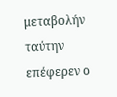μεταβολήν ταύτην επέφερεν ο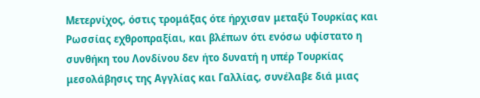Μετερνίχος, όστις τρομάξας ότε ήρχισαν μεταξύ Τουρκίας και Ρωσσίας εχθροπραξίαι, και βλέπων ότι ενόσω υφίστατο η συνθήκη του Λονδίνου δεν ήτο δυνατή η υπέρ Τουρκίας μεσολάβησις της Αγγλίας και Γαλλίας, συνέλαβε διά μιας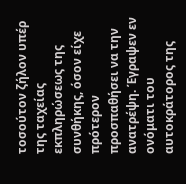τοσούτον ζήλον υπέρ της ταχείας εκπληρώσεως της συνθήκης, όσον είχε πρότερον προσπαθήσει να την ανατρέψη. Έγραψεν εν ονόματι του αυτοκράτορος της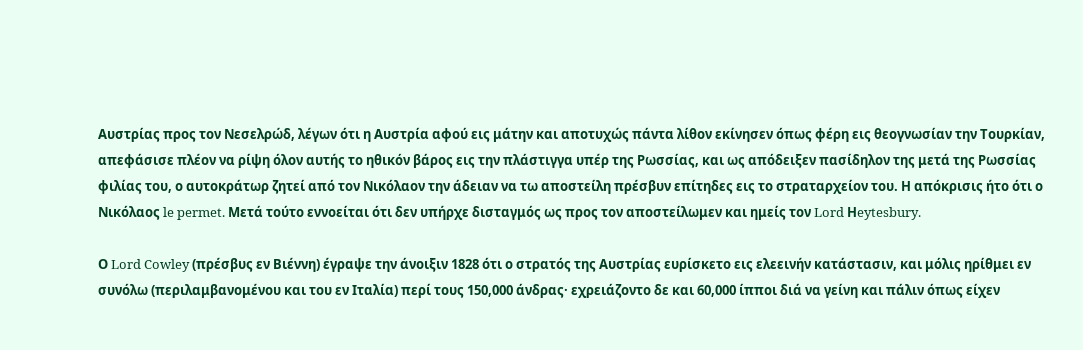Αυστρίας προς τον Νεσελρώδ, λέγων ότι η Αυστρία αφού εις μάτην και αποτυχώς πάντα λίθον εκίνησεν όπως φέρη εις θεογνωσίαν την Τουρκίαν, απεφάσισε πλέον να ρίψη όλον αυτής το ηθικόν βάρος εις την πλάστιγγα υπέρ της Ρωσσίας, και ως απόδειξεν πασίδηλον της μετά της Ρωσσίας φιλίας του, ο αυτοκράτωρ ζητεί από τον Νικόλαον την άδειαν να τω αποστείλη πρέσβυν επίτηδες εις το στραταρχείον του. Η απόκρισις ήτο ότι ο Νικόλαος le permet. Μετά τούτο εννοείται ότι δεν υπήρχε δισταγμός ως προς τον αποστείλωμεν και ημείς τον Lord Ηeytesbury.

Ο Lord Cowley (πρέσβυς εν Βιέννη) έγραψε την άνοιξιν 1828 ότι ο στρατός της Αυστρίας ευρίσκετο εις ελεεινήν κατάστασιν, και μόλις ηρίθμει εν συνόλω (περιλαμβανομένου και του εν Ιταλία) περί τους 150,000 άνδρας· εχρειάζοντο δε και 60,000 ίπποι διά να γείνη και πάλιν όπως είχεν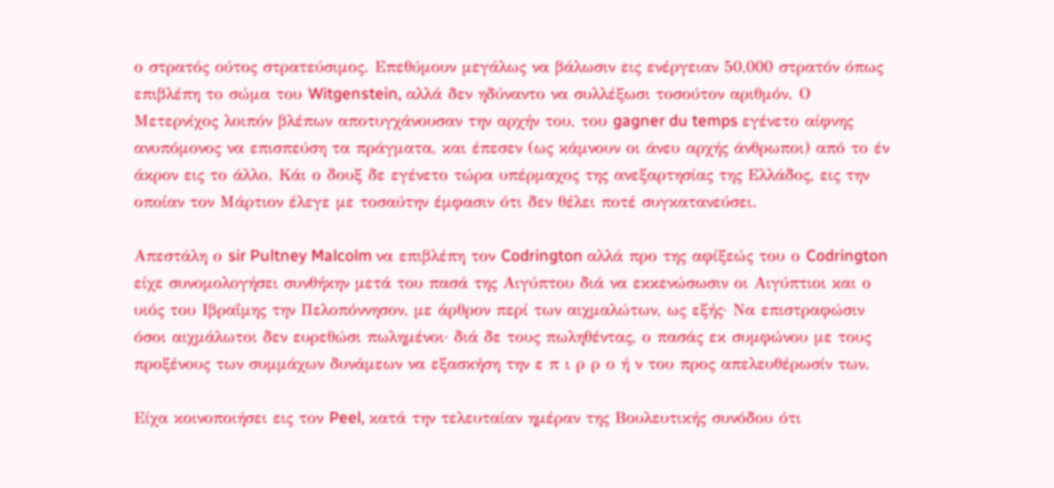ο στρατός ούτος στρατεύσιμος. Επεθύμουν μεγάλως να βάλωσιν εις ενέργειαν 50,000 στρατόν όπως επιβλέπη το σώμα του Witgenstein, αλλά δεν ηδύναντο να συλλέξωσι τοσούτον αριθμόν. Ο Μετερνίχος λοιπόν βλέπων αποτυγχάνουσαν την αρχήν του, του gagner du temps εγένετο αίφνης ανυπόμονος να επισπεύση τα πράγματα, και έπεσεν (ως κάμνουν οι άνευ αρχής άνθρωποι) από το έν άκρον εις το άλλο. Κάι ο δουξ δε εγένετο τώρα υπέρμαχος της ανεξαρτησίας της Ελλάδος, εις την οποίαν τον Μάρτιον έλεγε με τοσαύτην έμφασιν ότι δεν θέλει ποτέ συγκατανεύσει.

Απεστάλη ο sir Pultney Malcolm να επιβλέπη τον Codrington αλλά προ της αφίξεώς του ο Codrington είχε συνομολογήσει συνθήκην μετά του πασά της Αιγύπτου διά να εκκενώσωσιν οι Αιγύπτιοι και ο υιός του Ιβραΐμης την Πελοπόννησον, με άρθρον περί των αιχμαλώτων, ως εξής· Να επιστραφώσιν όσοι αιχμάλωτοι δεν ευρεθώσι πωλημένοι· διά δε τους πωληθέντας, ο πασάς εκ συμφώνου με τους προξένους των συμμάχων δυνάμεων να εξασκήση την ε π ι ρ ρ ο ή ν του προς απελευθέρωσίν των.

Είχα κοινοποιήσει εις τον Peel, κατά την τελευταίαν ημέραν της Βουλευτικής συνόδου ότι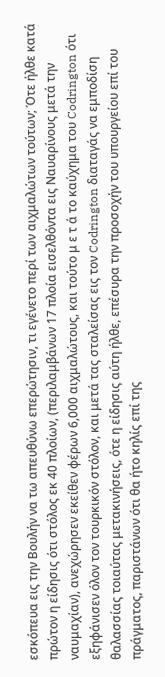εσκόπευα εις την Βουλήν να τω απευθύνω επερώτησιν, τι εγένετο περί των αιχμαλώτων τούτων; Ότε ήλθε κατά πρώτον η είδησις ότι στόλος εκ 40 πλοίων, (περιλαμβάνων 17 πλοία εισελθόντα εις Ναυαρίνους μετά την ναυμαχίαν), ανεχώρησεν εκείθεν φέρων 6,000 αιχμαλώτους, και τούτο μ ε τ ά το καύχημα του Codrington ότι εξηφάνισεν όλον τον τουρκικόν στόλον, και μετά τας σταλείσας εις τον Codrington διαταγάς να εμποδίση θαλασσίας τοιαύτας μετακινήσεις, ότε η είδησις αύτη ήλθε, επέσυρα την προσοχήν του υπουργείου επί του πράγματος, παριστάνων ότι θα ήτο κηλίς επί της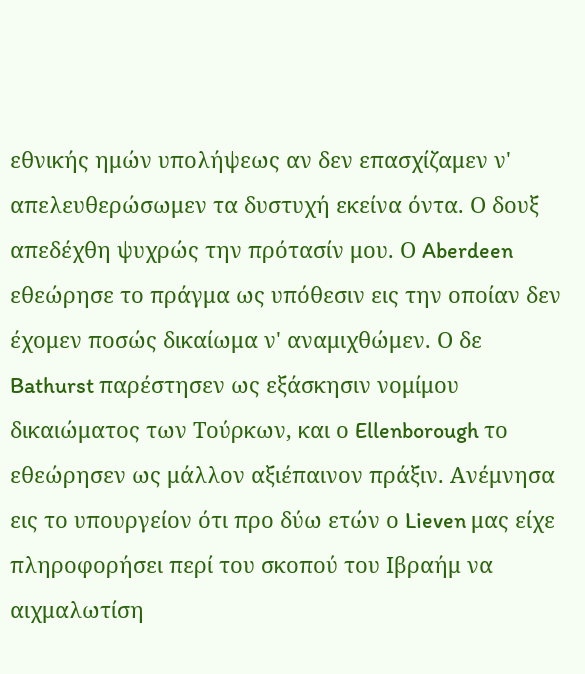εθνικής ημών υπολήψεως αν δεν επασχίζαμεν ν' απελευθερώσωμεν τα δυστυχή εκείνα όντα. Ο δουξ απεδέχθη ψυχρώς την πρότασίν μου. Ο Aberdeen εθεώρησε το πράγμα ως υπόθεσιν εις την οποίαν δεν έχομεν ποσώς δικαίωμα ν' αναμιχθώμεν. Ο δε Bathurst παρέστησεν ως εξάσκησιν νομίμου δικαιώματος των Τούρκων, και ο Ellenborough το εθεώρησεν ως μάλλον αξιέπαινον πράξιν. Ανέμνησα εις το υπουργείον ότι προ δύω ετών ο Lieven μας είχε πληροφορήσει περί του σκοπού του Ιβραήμ να αιχμαλωτίση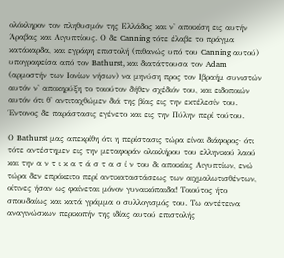ολόκληρον τον πληθυσμόν της Ελλάδος και ν' αποικίση εις αυτήν Άραβας και Αιγυπτίους. Ο δε Canning τότε έλαβε το πράγμα κατάκαρδα, και εγράφη επιστολή (πιθανώς υπό του Canning αυτού) υπογραφείσα από τον Bathurst, και διατάττουσα τον Adam (αρμοστήν των Ιονίων νήσων) να μηνύση προς τον Ιβραήμ συνιστών αυτόν ν' αποκηρύξη το τοιούτον δήθεν σχέδιόν του, και ειδοποιών αυτόν ότι θ' αντιταχθώμεν διά της βίας εις την εκτέλεσίν του. Έντονος δε παράστασις εγένετο και εις την Πύλην περί τούτου.

Ο Bathurst μας απεκρίθη ότι η περίστασις τώρα είναι διάφορος· ότι τότε αντέστημεν εις την μεταφοράν ολοκλήρου του ελληνικού λαού και την α ν τ ι κ α τ ά σ τ α σ ί ν του δι αποικίας Αιγυπτίων, ενώ τώρα δεν επρόκειτο περί αντικαταστάσεως των αιχμαλωτισθέντων, οίτινες ήσαν ως φαίνεται μόνον γυναικόπαιδα! Τοιούτος ήτο σπουδαίως και κατά γράμμα ο συλλογισμός του. Τω αντέτεινα αναγινώσκων περικοπήν της ιδίας αυτού επιστολής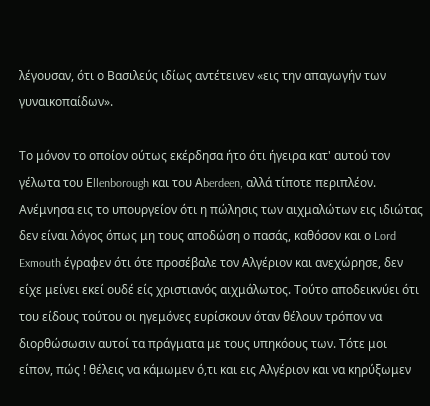λέγουσαν, ότι ο Βασιλεύς ιδίως αντέτεινεν «εις την απαγωγήν των γυναικοπαίδων».

Το μόνον το οποίον ούτως εκέρδησα ήτο ότι ήγειρα κατ' αυτού τον γέλωτα του Εllenborough και του Αberdeen, αλλά τίποτε περιπλέον. Ανέμνησα εις το υπουργείον ότι η πώλησις των αιχμαλώτων εις ιδιώτας δεν είναι λόγος όπως μη τους αποδώση ο πασάς, καθόσον και ο Lord Exmouth έγραφεν ότι ότε προσέβαλε τον Αλγέριον και ανεχώρησε, δεν είχε μείνει εκεί ουδέ είς χριστιανός αιχμάλωτος. Τούτο αποδεικνύει ότι του είδους τούτου οι ηγεμόνες ευρίσκουν όταν θέλουν τρόπον να διορθώσωσιν αυτοί τα πράγματα με τους υπηκόους των. Τότε μοι είπον, πώς ! θέλεις να κάμωμεν ό,τι και εις Αλγέριον και να κηρύξωμεν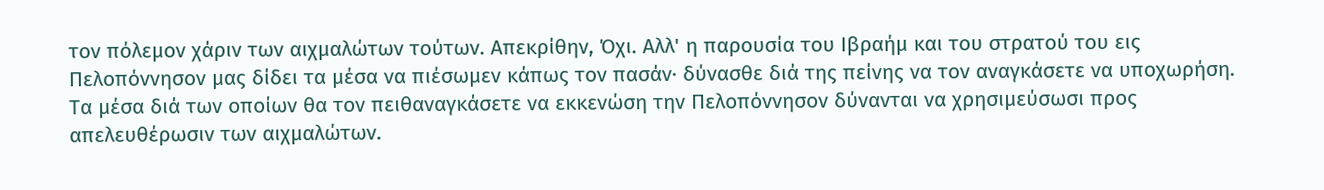τον πόλεμον χάριν των αιχμαλώτων τούτων. Απεκρίθην, Όχι. Αλλ' η παρουσία του Ιβραήμ και του στρατού του εις Πελοπόννησον μας δίδει τα μέσα να πιέσωμεν κάπως τον πασάν· δύνασθε διά της πείνης να τον αναγκάσετε να υποχωρήση. Τα μέσα διά των οποίων θα τον πειθαναγκάσετε να εκκενώση την Πελοπόννησον δύνανται να χρησιμεύσωσι προς απελευθέρωσιν των αιχμαλώτων.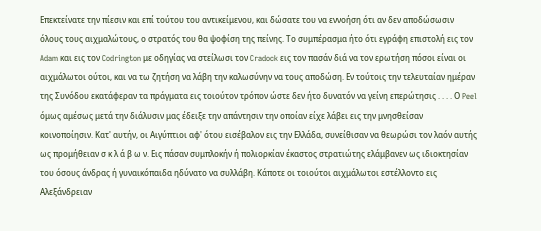Επεκτείνατε την πίεσιν και επί τούτου του αντικείμενου, και δώσατε του να εννοήση ότι αν δεν αποδώσωσιν όλους τους αιχμαλώτους, ο στρατός του θα ψοφίση της πείνης. Το συμπέρασμα ήτο ότι εγράφη επιστολή εις τον Adam και εις τον Codrington με οδηγίας να στείλωσι τον Cradock εις τον πασάν διά να τον ερωτήση πόσοι είναι οι αιχμάλωτοι ούτοι, και να τω ζητήση να λάβη την καλωσύνην να τους αποδώση. Εν τούτοις την τελευταίαν ημέραν της Συνόδου εκατάφεραν τα πράγματα εις τοιούτον τρόπον ώστε δεν ήτο δυνατόν να γείνη επερώτησις . . . . Ο Peel όμως αμέσως μετά την διάλυσιν μας έδειξε την απάντησιν την οποίαν είχε λάβει εις την μνησθείσαν κοινοποίησιν. Κατ' αυτήν, οι Αιγύπτιοι αφ' ότου εισέβαλον εις την Ελλάδα, συνείθισαν να θεωρώσι τον λαόν αυτής ως προμήθειαν σ κ λ ά β ω ν. Εις πάσαν συμπλοκήν ή πολιορκίαν έκαστος στρατιώτης ελάμβανεν ως ιδιοκτησίαν του όσους άνδρας ή γυναικόπαιδα ηδύνατο να συλλάβη. Κάποτε οι τοιούτοι αιχμάλωτοι εστέλλοντο εις Αλεξάνδρειαν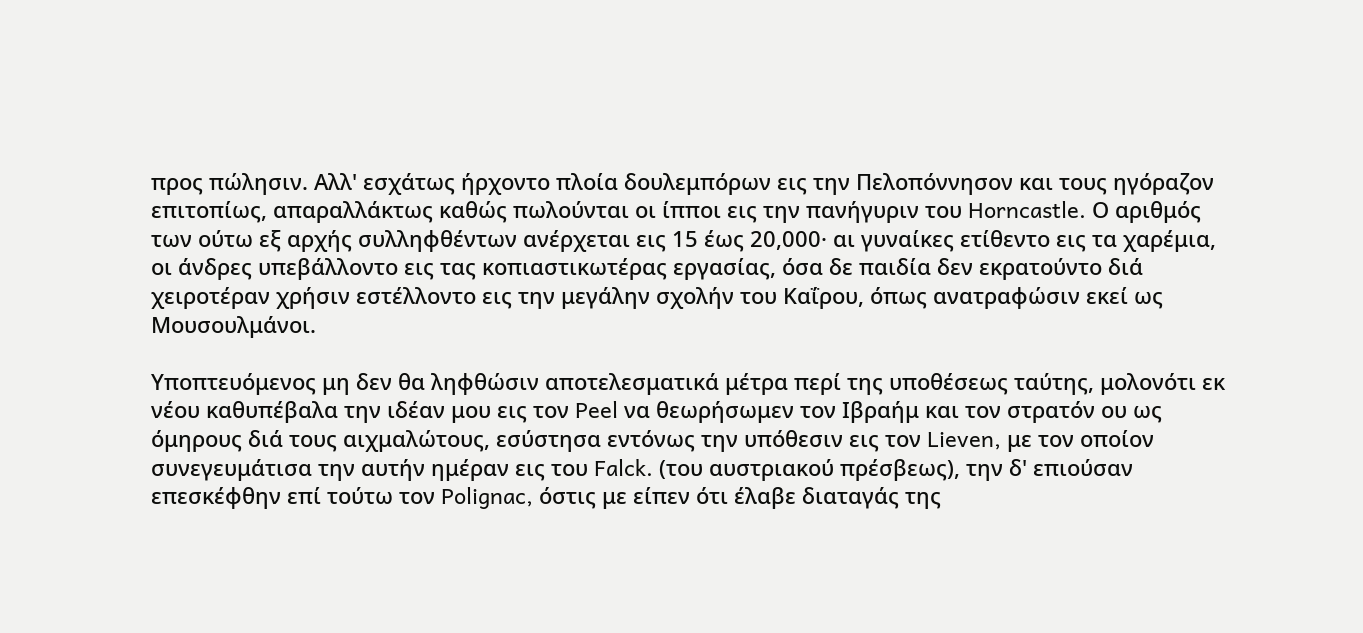προς πώλησιν. Αλλ' εσχάτως ήρχοντο πλοία δουλεμπόρων εις την Πελοπόννησον και τους ηγόραζον επιτοπίως, απαραλλάκτως καθώς πωλούνται οι ίπποι εις την πανήγυριν του Horncastle. Ο αριθμός των ούτω εξ αρχής συλληφθέντων ανέρχεται εις 15 έως 20,000· αι γυναίκες ετίθεντο εις τα χαρέμια, οι άνδρες υπεβάλλοντο εις τας κοπιαστικωτέρας εργασίας, όσα δε παιδία δεν εκρατούντο διά χειροτέραν χρήσιν εστέλλοντο εις την μεγάλην σχολήν του Καΐρου, όπως ανατραφώσιν εκεί ως Μουσουλμάνοι.

Υποπτευόμενος μη δεν θα ληφθώσιν αποτελεσματικά μέτρα περί της υποθέσεως ταύτης, μολονότι εκ νέου καθυπέβαλα την ιδέαν μου εις τον Peel να θεωρήσωμεν τον Ιβραήμ και τον στρατόν ου ως όμηρους διά τους αιχμαλώτους, εσύστησα εντόνως την υπόθεσιν εις τον Lieven, με τον οποίον συνεγευμάτισα την αυτήν ημέραν εις του Falck. (του αυστριακού πρέσβεως), την δ' επιούσαν επεσκέφθην επί τούτω τον Polignac, όστις με είπεν ότι έλαβε διαταγάς της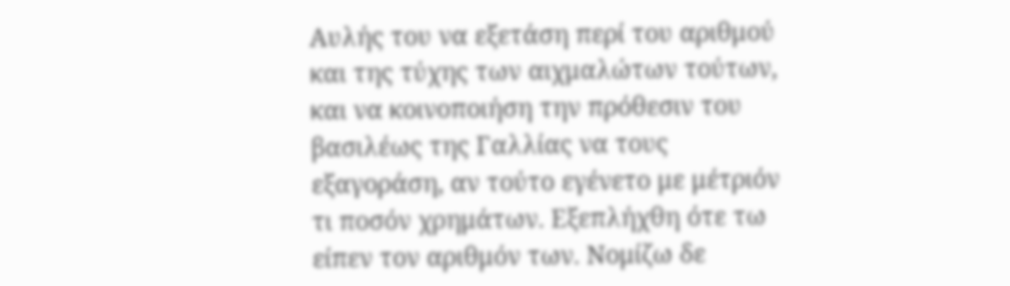Αυλής του να εξετάση περί του αριθμού και της τύχης των αιχμαλώτων τούτων, και να κοινοποιήση την πρόθεσιν του βασιλέως της Γαλλίας να τους εξαγοράση, αν τούτο εγένετο με μέτριόν τι ποσόν χρημάτων. Εξεπλήχθη ότε τω είπεν τον αριθμόν των. Νομίζω δε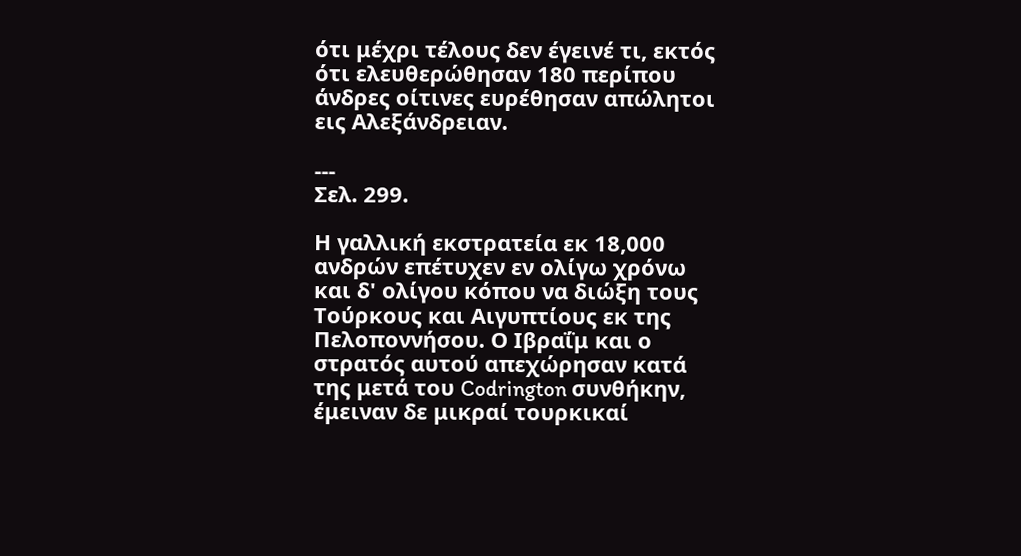ότι μέχρι τέλους δεν έγεινέ τι, εκτός ότι ελευθερώθησαν 180 περίπου άνδρες οίτινες ευρέθησαν απώλητοι εις Αλεξάνδρειαν.

---
Σελ. 299.

Η γαλλική εκστρατεία εκ 18,000 ανδρών επέτυχεν εν ολίγω χρόνω και δ' ολίγου κόπου να διώξη τους Τούρκους και Αιγυπτίους εκ της Πελοποννήσου. Ο Ιβραΐμ και ο στρατός αυτού απεχώρησαν κατά της μετά του Codrington συνθήκην, έμειναν δε μικραί τουρκικαί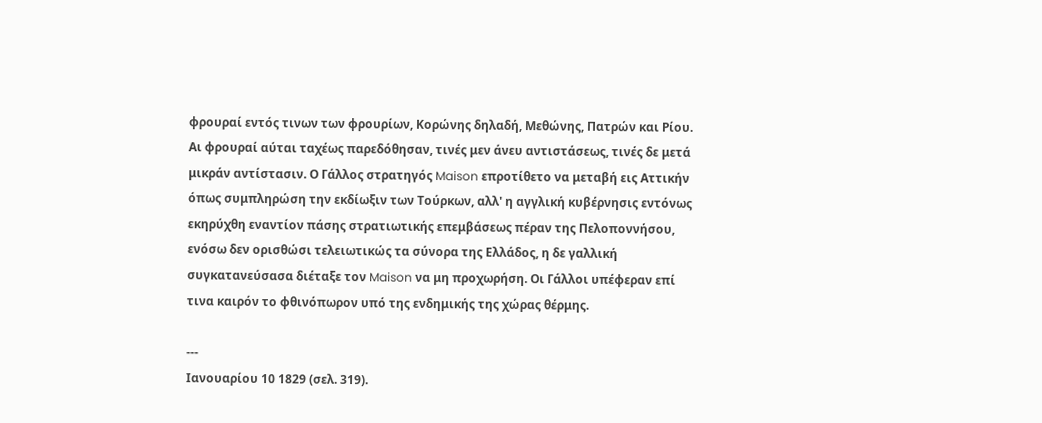φρουραί εντός τινων των φρουρίων, Κορώνης δηλαδή, Μεθώνης, Πατρών και Ρίου. Αι φρουραί αύται ταχέως παρεδόθησαν, τινές μεν άνευ αντιστάσεως, τινές δε μετά μικράν αντίστασιν. Ο Γάλλος στρατηγός Maison επροτίθετο να μεταβή εις Αττικήν όπως συμπληρώση την εκδίωξιν των Τούρκων, αλλ' η αγγλική κυβέρνησις εντόνως εκηρύχθη εναντίον πάσης στρατιωτικής επεμβάσεως πέραν της Πελοποννήσου, ενόσω δεν ορισθώσι τελειωτικώς τα σύνορα της Ελλάδος, η δε γαλλική συγκατανεύσασα διέταξε τον Maison να μη προχωρήση. Οι Γάλλοι υπέφεραν επί τινα καιρόν το φθινόπωρον υπό της ενδημικής της χώρας θέρμης.

---
Ιανουαρίου 10 1829 (σελ. 319).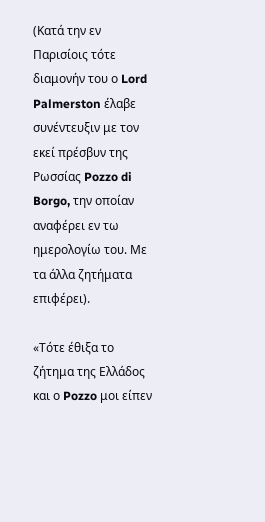(Κατά την εν Παρισίοις τότε διαμονήν του ο Lord Palmerston έλαβε συνέντευξιν με τον εκεί πρέσβυν της Ρωσσίας Pozzo di Borgo, την οποίαν αναφέρει εν τω ημερολογίω του. Με τα άλλα ζητήματα επιφέρει).

«Τότε έθιξα το ζήτημα της Ελλάδος και ο Pozzo μοι είπεν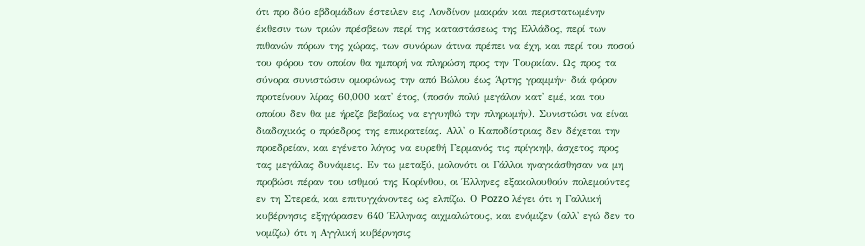ότι προ δύο εβδομάδων έστειλεν εις Λονδίνον μακράν και περιστατωμένην έκθεσιν των τριών πρέσβεων περί της καταστάσεως της Ελλάδος, περί των πιθανών πόρων της χώρας, των συνόρων άτινα πρέπει να έχη, και περί του ποσού του φόρου τον οποίον θα ημπορή να πληρώση προς την Τουρκίαν. Ως προς τα σύνορα συνιστώσιν ομοφώνως την από Βώλου έως Άρτης γραμμήν· διά φόρον προτείνουν λίρας 60,000 κατ' έτος, (ποσόν πολύ μεγάλον κατ' εμέ, και του οποίου δεν θα με ήρεζε βεβαίως να εγγυηθώ την πληρωμήν). Συνιστώσι να είναι διαδοχικός ο πρόεδρος της επικρατείας. Αλλ' ο Καποδίστριας δεν δέχεται την προεδρείαν, και εγένετο λόγος να ευρεθή Γερμανός τις πρίγκηψ, άσχετος προς τας μεγάλας δυνάμεις. Εν τω μεταξύ, μολονότι οι Γάλλοι ηναγκάσθησαν να μη προβώσι πέραν του ισθμού της Κορίνθου, οι Έλληνες εξακολουθούν πολεμούντες εν τη Στερεά, και επιτυγχάνοντες ως ελπίζω. Ο Pozzo λέγει ότι η Γαλλική κυβέρνησις εξηγόρασεν 640 Έλληνας αιχμαλώτους, και ενόμιζεν (αλλ' εγώ δεν το νομίζω) ότι η Αγγλική κυβέρνησις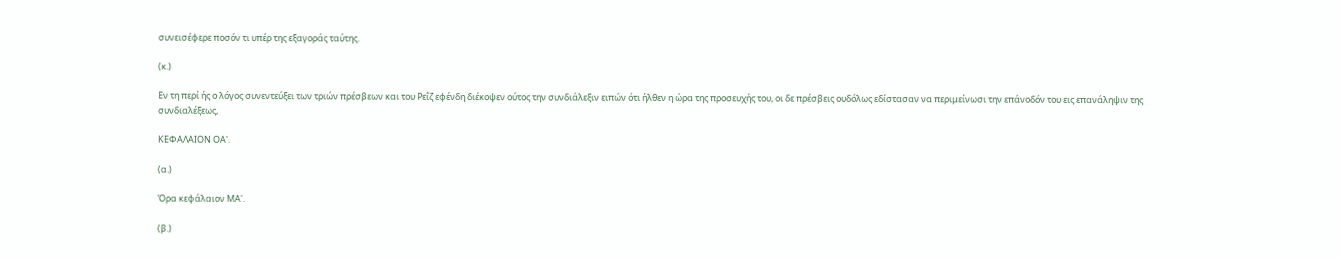συνεισέφερε ποσόν τι υπέρ της εξαγοράς ταύτης.

(κ.)

Εν τη περί ής ο λόγος συνεντεύξει των τριών πρέσβεων και του Ρεΐζ εφένδη διέκοψεν ούτος την συνδιάλεξιν ειπών ότι ήλθεν η ώρα της προσευχής του, οι δε πρέσβεις ουδόλως εδίστασαν να περιμείνωσι την επάνοδόν του εις επανάληψιν της συνδιαλέξεως,

ΚΕΦΑΛΑΙΟΝ ΟΑ'.

(α.)

Όρα κεφάλαιον ΜΑ'.

(β.)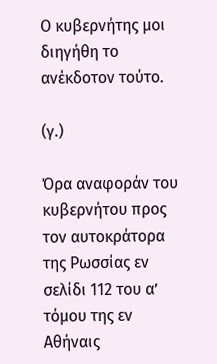Ο κυβερνήτης μοι διηγήθη το ανέκδοτον τούτο.

(γ.)

Όρα αναφοράν του κυβερνήτου προς τον αυτοκράτορα της Ρωσσίας εν σελίδι 112 του α’ τόμου της εν Αθήναις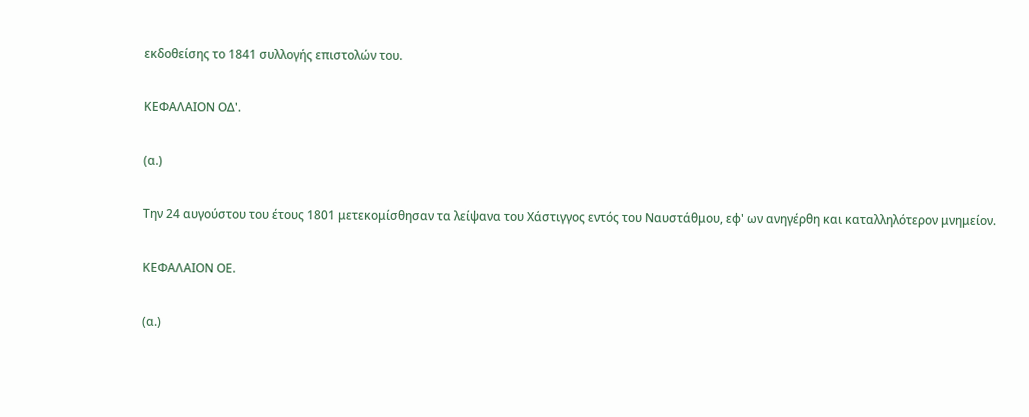εκδοθείσης το 1841 συλλογής επιστολών του.

ΚΕΦΑΛΑΙΟΝ ΟΔ'.

(α.)

Την 24 αυγούστου του έτους 1801 μετεκομίσθησαν τα λείψανα του Χάστιγγος εντός του Ναυστάθμου, εφ' ων ανηγέρθη και καταλληλότερον μνημείον.

ΚΕΦΑΛΑΙΟΝ ΟΕ.

(α.)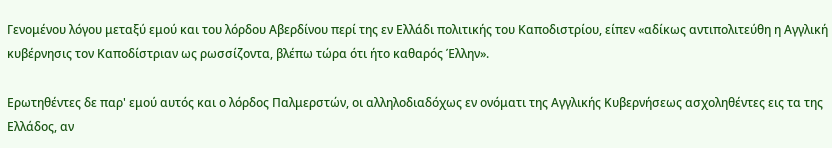Γενομένου λόγου μεταξύ εμού και του λόρδου Αβερδίνου περί της εν Ελλάδι πολιτικής του Καποδιστρίου, είπεν «αδίκως αντιπολιτεύθη η Αγγλική κυβέρνησις τον Καποδίστριαν ως ρωσσίζοντα, βλέπω τώρα ότι ήτο καθαρός Έλλην».

Ερωτηθέντες δε παρ' εμού αυτός και ο λόρδος Παλμερστών, οι αλληλοδιαδόχως εν ονόματι της Αγγλικής Κυβερνήσεως ασχοληθέντες εις τα της Ελλάδος, αν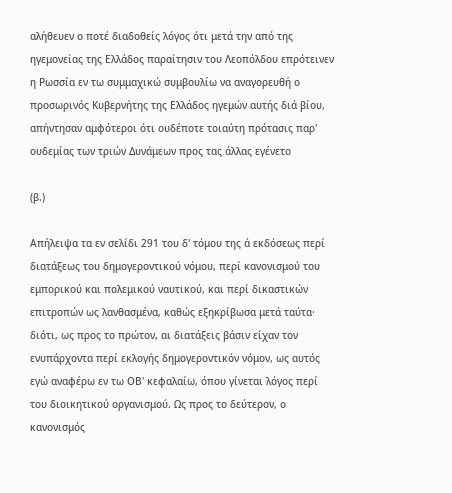αλήθευεν ο ποτέ διαδοθείς λόγος ότι μετά την από της ηγεμονείας της Ελλάδος παραίτησιν του Λεοπόλδου επρότεινεν η Ρωσσία εν τω συμμαχικώ συμβουλίω να αναγορευθή ο προσωρινός Κυβερνήτης της Ελλάδος ηγεμών αυτής διά βίου, απήντησαν αμφότεροι ότι ουδέποτε τοιαύτη πρότασις παρ' ουδεμίας των τριών Δυνάμεων προς τας άλλας εγένετο

(β.)

Απήλειψα τα εν σελίδι 291 του δ' τόμου της ά εκδόσεως περί διατάξεως του δημογεροντικού νόμου, περί κανονισμού του εμπορικού και πολεμικού ναυτικού, και περί δικαστικών επιτροπών ως λανθασμένα, καθώς εξηκρίβωσα μετά ταύτα· διότι, ως προς το πρώτον, αι διατάξεις βάσιν είχαν τον ενυπάρχοντα περί εκλογής δημογεροντικόν νόμον, ως αυτός εγώ αναφέρω εν τω ΟΒ' κεφαλαίω, όπου γίνεται λόγος περί του διοικητικού οργανισμού. Ως προς το δεύτερον, ο κανονισμός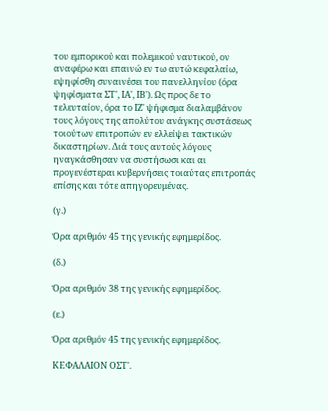του εμπορικού και πολεμικού ναυτικού, ον αναφέρω και επαινώ εν τω αυτώ κεφαλαίω, εψηφίσθη συναινέσει του πανελληνίου (όρα ψηφίσματα ΣΤ', ΙΑ', ΙΒ'). Ως προς δε το τελευταίον, όρα το ΙΖ' ψήφισμα διαλαμβάνον τους λόγους της απολύτου ανάγκης συστάσεως τοιούτων επιτροπών εν ελλείψει τακτικών δικαστηρίων. Διά τους αυτούς λόγους ηναγκάσθησαν να συστήσωσι και αι προγενέστεραι κυβερνήσεις τοιαύτας επιτροπάς επίσης και τότε απηγορευμένας.

(γ.)

Όρα αριθμόν 45 της γενικής εφημερίδος.

(δ.)

Όρα αριθμόν 38 της γενικής εφημερίδος.

(ε.)

Όρα αριθμόν 45 της γενικής εφημερίδος.

ΚΕΦΑΛΑΙΟΝ ΟΣΤ'.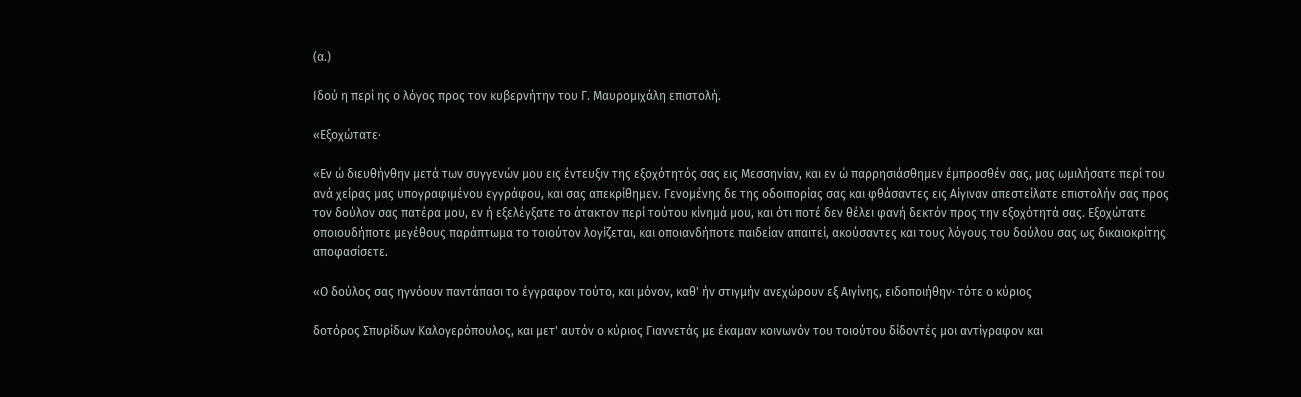(α.)

Ιδού η περί ης ο λόγος προς τον κυβερνήτην του Γ. Μαυρομιχάλη επιστολή.

«Εξοχώτατε·

«Εν ώ διευθήνθην μετά των συγγενών μου εις έντευξιν της εξοχότητός σας εις Μεσσηνίαν, και εν ώ παρρησιάσθημεν έμπροσθέν σας, μας ωμιλήσατε περί του ανά χείρας μας υπογραφιμένου εγγράφου, και σας απεκρίθημεν. Γενομένης δε της οδοιπορίας σας και φθάσαντες εις Αίγιναν απεστείλατε επιστολήν σας προς τον δούλον σας πατέρα μου, εν ή εξελέγξατε το άτακτον περί τούτου κίνημά μου, και ότι ποτέ δεν θέλει φανή δεκτόν προς την εξοχότητά σας. Εξοχώτατε οποιουδήποτε μεγέθους παράπτωμα το τοιούτον λογίζεται, και οποιανδήποτε παιδείαν απαιτεί, ακούσαντες και τους λόγους του δούλου σας ως δικαιοκρίτης αποφασίσετε.

«Ο δούλος σας ηγνόουν παντάπασι το έγγραφον τούτο, και μόνον, καθ' ήν στιγμήν ανεχώρουν εξ Αιγίνης, ειδοποιήθην· τότε ο κύριος

δοτόρος Σπυρίδων Καλογερόπουλος, και μετ' αυτόν ο κύριος Γιαννετάς με έκαμαν κοινωνόν του τοιούτου δίδοντές μοι αντίγραφον και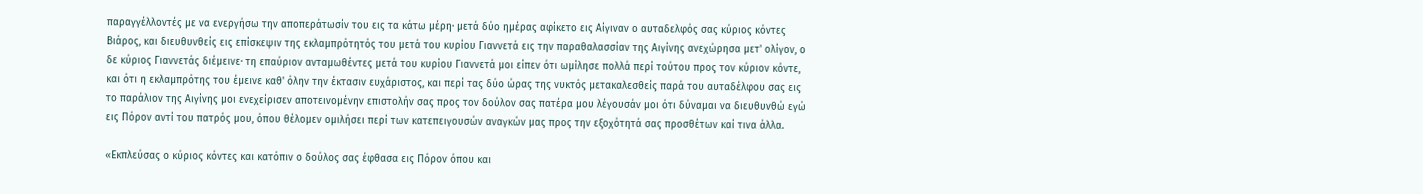παραγγέλλοντές με να ενεργήσω την αποπεράτωσίν του εις τα κάτω μέρη· μετά δύο ημέρας αφίκετο εις Αίγιναν ο αυταδελφός σας κύριος κόντες Βιάρος, και διευθυνθείς εις επίσκεψιν της εκλαμπρότητός του μετά του κυρίου Γιαννετά εις την παραθαλασσίαν της Αιγίνης ανεχώρησα μετ' ολίγον, ο δε κύριος Γιαννετάς διέμεινε· τη επαύριον ανταμωθέντες μετά του κυρίου Γιαννετά μοι είπεν ότι ωμίλησε πολλά περί τούτου προς τον κύριον κόντε, και ότι η εκλαμπρότης του έμεινε καθ' όλην την έκτασιν ευχάριστος, και περί τας δύο ώρας της νυκτός μετακαλεσθείς παρά του αυταδέλφου σας εις το παράλιον της Αιγίνης μοι ενεχείρισεν αποτεινομένην επιστολήν σας προς τον δούλον σας πατέρα μου λέγουσάν μοι ότι δύναμαι να διευθυνθώ εγώ εις Πόρον αντί του πατρός μου, όπου θέλομεν ομιλήσει περί των κατεπειγουσών αναγκών μας προς την εξοχότητά σας προσθέτων καί τινα άλλα.

«Εκπλεύσας ο κύριος κόντες και κατόπιν ο δούλος σας έφθασα εις Πόρον όπου και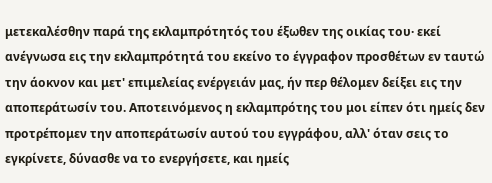μετεκαλέσθην παρά της εκλαμπρότητός του έξωθεν της οικίας του· εκεί ανέγνωσα εις την εκλαμπρότητά του εκείνο το έγγραφον προσθέτων εν ταυτώ την άοκνον και μετ' επιμελείας ενέργειάν μας, ήν περ θέλομεν δείξει εις την αποπεράτωσίν του. Αποτεινόμενος η εκλαμπρότης του μοι είπεν ότι ημείς δεν προτρέπομεν την αποπεράτωσίν αυτού του εγγράφου, αλλ' όταν σεις το εγκρίνετε, δύνασθε να το ενεργήσετε, και ημείς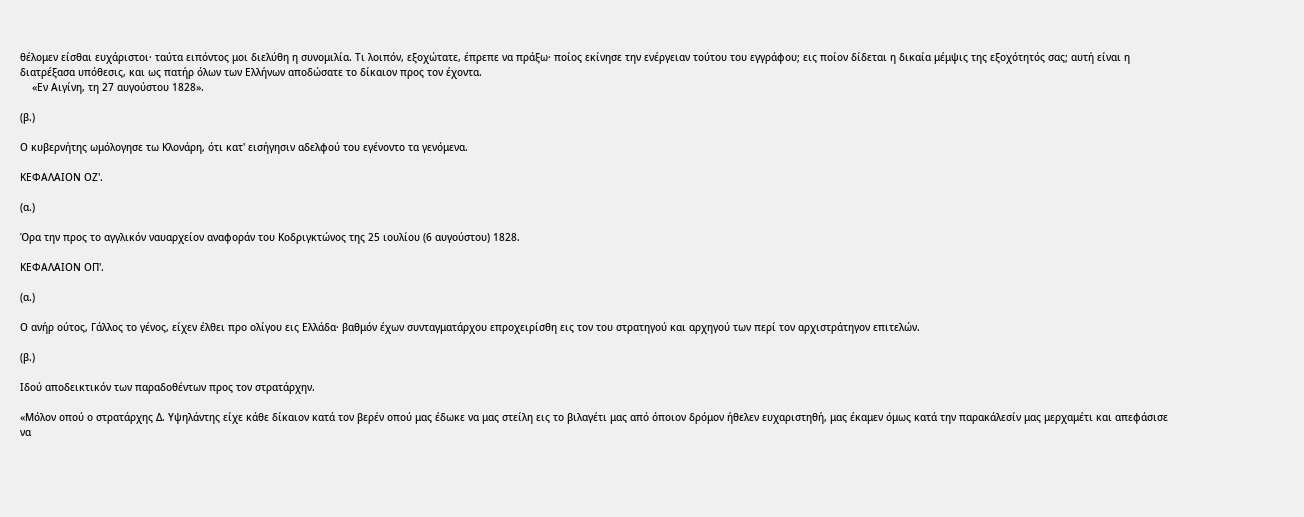θέλομεν είσθαι ευχάριστοι· ταύτα ειπόντος μοι διελύθη η συνομιλία. Τι λοιπόν, εξοχώτατε, έπρεπε να πράξω· ποίος εκίνησε την ενέργειαν τούτου του εγγράφου; εις ποίον δίδεται η δικαία μέμψις της εξοχότητός σας; αυτή είναι η διατρέξασα υπόθεσις, και ως πατήρ όλων των Ελλήνων αποδώσατε το δίκαιον προς τον έχοντα.
    «Εν Αιγίνη, τη 27 αυγούστου 1828».

(β.)

Ο κυβερνήτης ωμόλογησε τω Κλονάρη, ότι κατ' εισήγησιν αδελφού του εγένοντο τα γενόμενα.

ΚΕΦΑΛΑΙΟΝ ΟΖ'.

(α.)

Όρα την προς το αγγλικόν ναυαρχείον αναφοράν του Κοδριγκτώνος της 25 ιουλίου (6 αυγούστου) 1828.

ΚΕΦΑΛΑΙΟΝ ΟΠ'.

(α.)

Ο ανήρ ούτος, Γάλλος το γένος, είχεν έλθει προ ολίγου εις Ελλάδα· βαθμόν έχων συνταγματάρχου επροχειρίσθη εις τον του στρατηγού και αρχηγού των περί τον αρχιστράτηγον επιτελών.

(β.)

Ιδού αποδεικτικόν των παραδοθέντων προς τον στρατάρχην.

«Μόλον οπού ο στρατάρχης Δ. Υψηλάντης είχε κάθε δίκαιον κατά τον βερέν οπού μας έδωκε να μας στείλη εις το βιλαγέτι μας από όποιον δρόμον ήθελεν ευχαριστηθή, μας έκαμεν όμως κατά την παρακάλεσίν μας μερχαμέτι και απεφάσισε να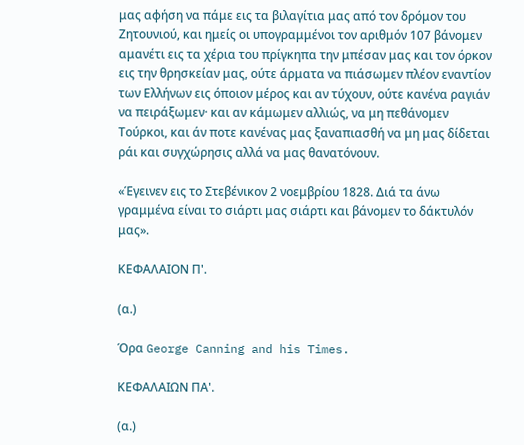μας αφήση να πάμε εις τα βιλαγίτια μας από τον δρόμον του Ζητουνιού, και ημείς οι υπογραμμένοι τον αριθμόν 107 βάνομεν αμανέτι εις τα χέρια του πρίγκηπα την μπέσαν μας και τον όρκον εις την θρησκείαν μας, ούτε άρματα να πιάσωμεν πλέον εναντίον των Ελλήνων εις όποιον μέρος και αν τύχουν, ούτε κανένα ραγιάν να πειράξωμεν· και αν κάμωμεν αλλιώς, να μη πεθάνομεν Τούρκοι, και άν ποτε κανένας μας ξαναπιασθή να μη μας δίδεται ράι και συγχώρησις αλλά να μας θανατόνουν.

«Έγεινεν εις το Στεβένικον 2 νοεμβρίου 1828. Διά τα άνω γραμμένα είναι το σιάρτι μας σιάρτι και βάνομεν το δάκτυλόν μας».

ΚΕΦΑΛΑΙΟΝ Π'.

(α.)

Όρα George Canning and his Times.

ΚΕΦΑΛΑΙΩΝ ΠΑ'.

(α.)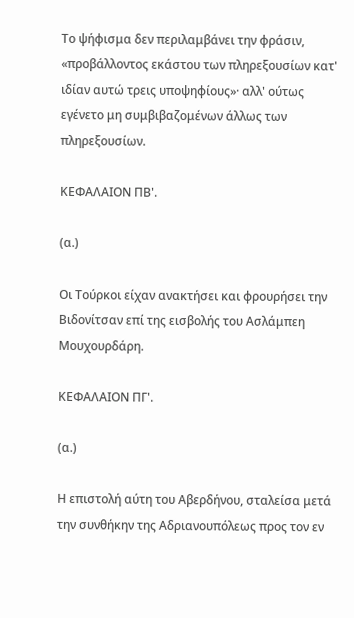Το ψήφισμα δεν περιλαμβάνει την φράσιν, «προβάλλοντος εκάστου των πληρεξουσίων κατ' ιδίαν αυτώ τρεις υποψηφίους»· αλλ' ούτως εγένετο μη συμβιβαζομένων άλλως των πληρεξουσίων.

ΚΕΦΑΛΑΙΟΝ ΠΒ'.

(α.)

Οι Τούρκοι είχαν ανακτήσει και φρουρήσει την Βιδονίτσαν επί της εισβολής του Ασλάμπεη Μουχουρδάρη.

ΚΕΦΑΛΑΙΟΝ ΠΓ'.

(α.)

Η επιστολή αύτη του Αβερδήνου, σταλείσα μετά την συνθήκην της Αδριανουπόλεως προς τον εν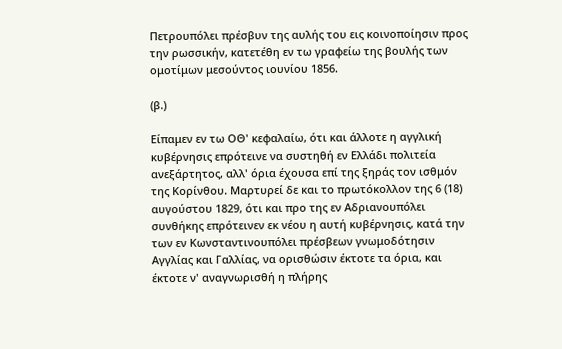Πετρουπόλει πρέσβυν της αυλής του εις κοινοποίησιν προς την ρωσσικήν, κατετέθη εν τω γραφείω της βουλής των ομοτίμων μεσούντος ιουνίου 1856.

(β.)

Είπαμεν εν τω ΟΘ' κεφαλαίω, ότι και άλλοτε η αγγλική κυβέρνησις επρότεινε να συστηθή εν Ελλάδι πολιτεία ανεξάρτητος, αλλ' όρια έχουσα επί της ξηράς τον ισθμόν της Κορίνθου. Μαρτυρεί δε και το πρωτόκολλον της 6 (18) αυγούστου 1829, ότι και προ της εν Αδριανουπόλει συνθήκης επρότεινεν εκ νέου η αυτή κυβέρνησις, κατά την των εν Κωνσταντινουπόλει πρέσβεων γνωμοδότησιν Αγγλίας και Γαλλίας, να ορισθώσιν έκτοτε τα όρια, και έκτοτε ν' αναγνωρισθή η πλήρης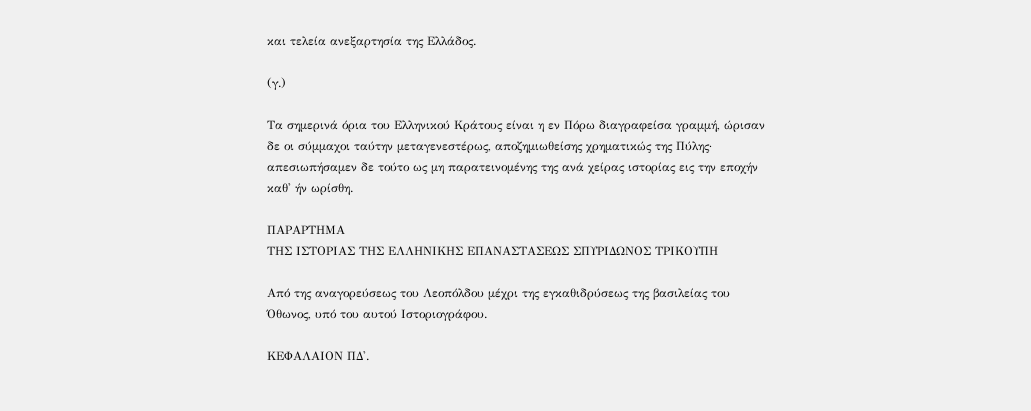και τελεία ανεξαρτησία της Ελλάδος.

(γ.)

Τα σημερινά όρια του Ελληνικού Κράτους είναι η εν Πόρω διαγραφείσα γραμμή, ώρισαν δε οι σύμμαχοι ταύτην μεταγενεστέρως, αποζημιωθείσης χρηματικώς της Πύλης· απεσιωπήσαμεν δε τούτο ως μη παρατεινομένης της ανά χείρας ιστορίας εις την εποχήν καθ' ήν ωρίσθη.

ΠΑΡΑΡΤΗΜΑ
ΤΗΣ ΙΣΤΟΡΙΑΣ ΤΗΣ ΕΛΛΗΝΙΚΗΣ ΕΠΑΝΑΣΤΑΣΕΩΣ ΣΠΥΡΙΔΩΝΟΣ ΤΡΙΚΟΥΠΗ

Από της αναγορεύσεως του Λεοπόλδου μέχρι της εγκαθιδρύσεως της βασιλείας του Όθωνος, υπό του αυτού Ιστοριογράφου.

ΚΕΦΑΛΑΙΟΝ ΠΔ'.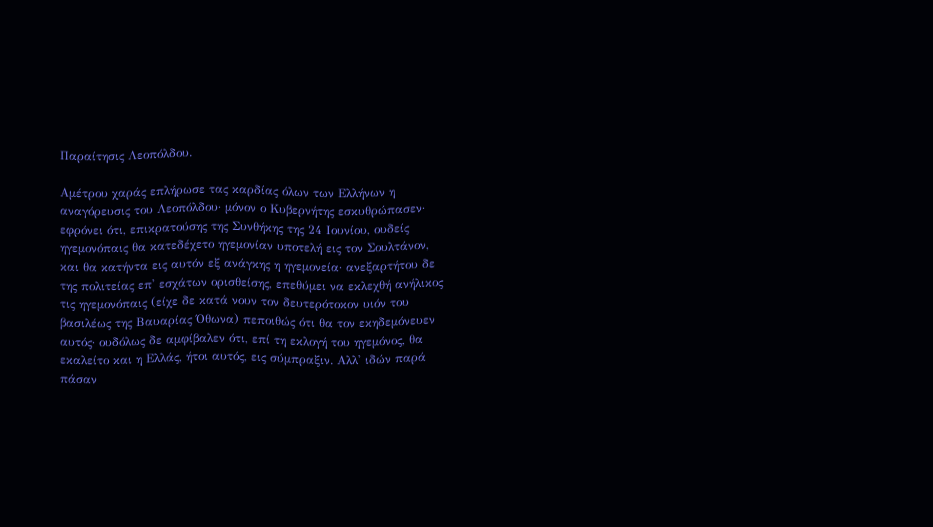Παραίτησις Λεοπόλδου.

Αμέτρου χαράς επλήρωσε τας καρδίας όλων των Ελλήνων η αναγόρευσις του Λεοπόλδου· μόνον ο Κυβερνήτης εσκυθρώπασεν· εφρόνει ότι, επικρατούσης της Συνθήκης της 24 Ιουνίου, ουδείς ηγεμονόπαις θα κατεδέχετο ηγεμονίαν υποτελή εις τον Σουλτάνον, και θα κατήντα εις αυτόν εξ ανάγκης η ηγεμονεία· ανεξαρτήτου δε της πολιτείας επ' εσχάτων ορισθείσης, επεθύμει να εκλεχθή ανήλικος τις ηγεμονόπαις (είχε δε κατά νουν τον δευτερότοκον υιόν του βασιλέως της Βαυαρίας Όθωνα) πεποιθώς ότι θα τον εκηδεμόνευεν αυτός· ουδόλως δε αμφίβαλεν ότι, επί τη εκλογή του ηγεμόνος, θα εκαλείτο και η Ελλάς, ήτοι αυτός, εις σύμπραξιν. Αλλ' ιδών παρά πάσαν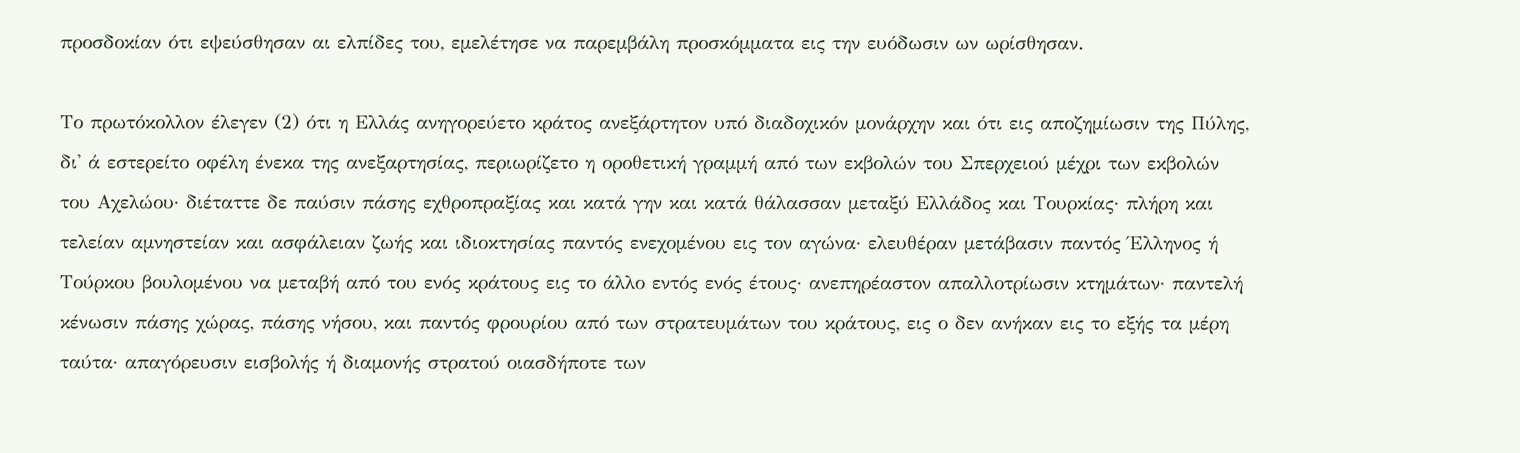προσδοκίαν ότι εψεύσθησαν αι ελπίδες του, εμελέτησε να παρεμβάλη προσκόμματα εις την ευόδωσιν ων ωρίσθησαν.

Το πρωτόκολλον έλεγεν (2) ότι η Ελλάς ανηγορεύετο κράτος ανεξάρτητον υπό διαδοχικόν μονάρχην και ότι εις αποζημίωσιν της Πύλης, δι' ά εστερείτο οφέλη ένεκα της ανεξαρτησίας, περιωρίζετο η οροθετική γραμμή από των εκβολών του Σπερχειού μέχρι των εκβολών του Αχελώου· διέταττε δε παύσιν πάσης εχθροπραξίας και κατά γην και κατά θάλασσαν μεταξύ Ελλάδος και Τουρκίας· πλήρη και τελείαν αμνηστείαν και ασφάλειαν ζωής και ιδιοκτησίας παντός ενεχομένου εις τον αγώνα· ελευθέραν μετάβασιν παντός Έλληνος ή Τούρκου βουλομένου να μεταβή από του ενός κράτους εις το άλλο εντός ενός έτους· ανεπηρέαστον απαλλοτρίωσιν κτημάτων· παντελή κένωσιν πάσης χώρας, πάσης νήσου, και παντός φρουρίου από των στρατευμάτων του κράτους, εις ο δεν ανήκαν εις το εξής τα μέρη ταύτα· απαγόρευσιν εισβολής ή διαμονής στρατού οιασδήποτε των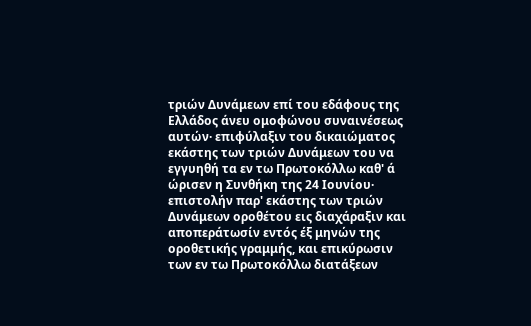τριών Δυνάμεων επί του εδάφους της Ελλάδος άνευ ομοφώνου συναινέσεως αυτών· επιφύλαξιν του δικαιώματος εκάστης των τριών Δυνάμεων του να εγγυηθή τα εν τω Πρωτοκόλλω καθ' ά ώρισεν η Συνθήκη της 24 Ιουνίου· επιστολήν παρ' εκάστης των τριών Δυνάμεων οροθέτου εις διαχάραξιν και αποπεράτωσίν εντός έξ μηνών της οροθετικής γραμμής, και επικύρωσιν των εν τω Πρωτοκόλλω διατάξεων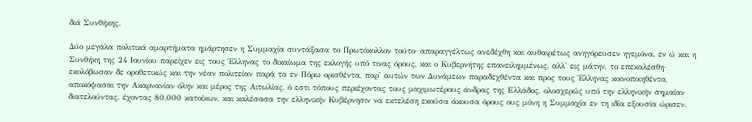διά Συνθήκης.

Δύο μεγάλα πολιτικά αμαρτήματα ημάρτησεν η Συμμαχία συντάξασα το Πρωτόκολλον τούτο· απαραγγέλτως ανεδέχθη και αυθαιρέτως ανηγόρευσεν ηγεμόνα, εν ώ και η Συνθήκη της 24 Ιουνίου παρείχεν εις τους Έλληνας το δικαίωμα της εκλογής υπό τινας όρους, και ο Κυβερνήτης επανειλημμένως, αλλ' εις μάτην, το επεκαλέσθη· εκολόβωσαν δε οροθετικώς και την νέαν πολιτείαν παρά τα εν Πόρω ορισθέντα, παρ' αυτών των Δυνάμεων παραδεχθέντα και προς τους Έλληνας κοινοποιηθέντα, αποκόψασαι την Ακαρνανίαν όλην και μέρος της Αιτωλίας, ό εστι τόπους περιέχοντας τους μαχιμωτέρους άνδρας της Ελλάδος, ολοσχερώς υπό την ελληνικήν σημαίαν διατελούντας, έχοντας 80,000 κατοίκων, και καλέσασα την ελληνικήν Κυβέρνησιν να εκτελέση εκούσα άκουσα όρους ους μόνη η Συμμαχία εν τη ιδία εξουσία ώρισεν.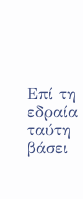Επί τη εδραία ταύτη βάσει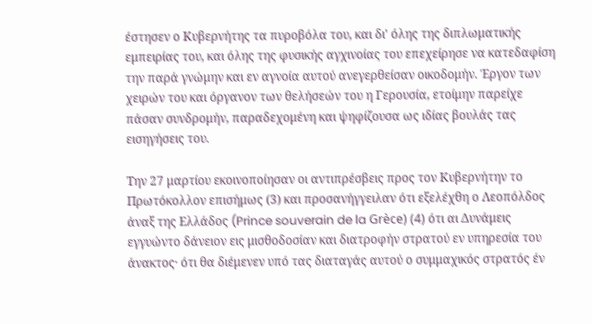έστησεν ο Κυβερνήτης τα πυροβόλα του, και δι' όλης της διπλωματικής εμπειρίας του, και όλης της φυσικής αγχινοίας του επεχείρησε να κατεδαφίση την παρά γνώμην και εν αγνοία αυτού ανεγερθείσαν οικοδομήν. Έργον των χειρών του και όργανον των θελήσεών του η Γερουσία, ετοίμην παρείχε πάσαν συνδρομήν, παραδεχομένη και ψηφίζουσα ως ιδίας βουλάς τας εισηγήσεις του.

Την 27 μαρτίου εκοινοποίησαν οι αντιπρέσβεις προς τον Κυβερνήτην το Πρωτόκολλον επισήμως (3) και προσανήγγειλαν ότι εξελέχθη ο Λεοπόλδος άναξ της Ελλάδος (Prince souverain de la Grèce) (4) ότι αι Δυνάμεις εγγυώντο δάνειον εις μισθοδοσίαν και διατροφήν στρατού εν υπηρεσία του άνακτος· ότι θα διέμενεν υπό τας διαταγάς αυτού ο συμμαχικός στρατός έν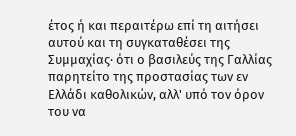έτος ή και περαιτέρω επί τη αιτήσει αυτού και τη συγκαταθέσει της Συμμαχίας· ότι ο βασιλεύς της Γαλλίας παρητείτο της προστασίας των εν Ελλάδι καθολικών, αλλ' υπό τον όρον του να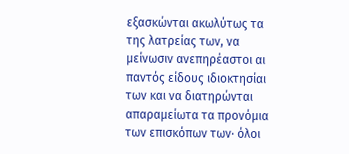εξασκώνται ακωλύτως τα της λατρείας των, να μείνωσιν ανεπηρέαστοι αι παντός είδους ιδιοκτησίαι των και να διατηρώνται απαραμείωτα τα προνόμια των επισκόπων των· όλοι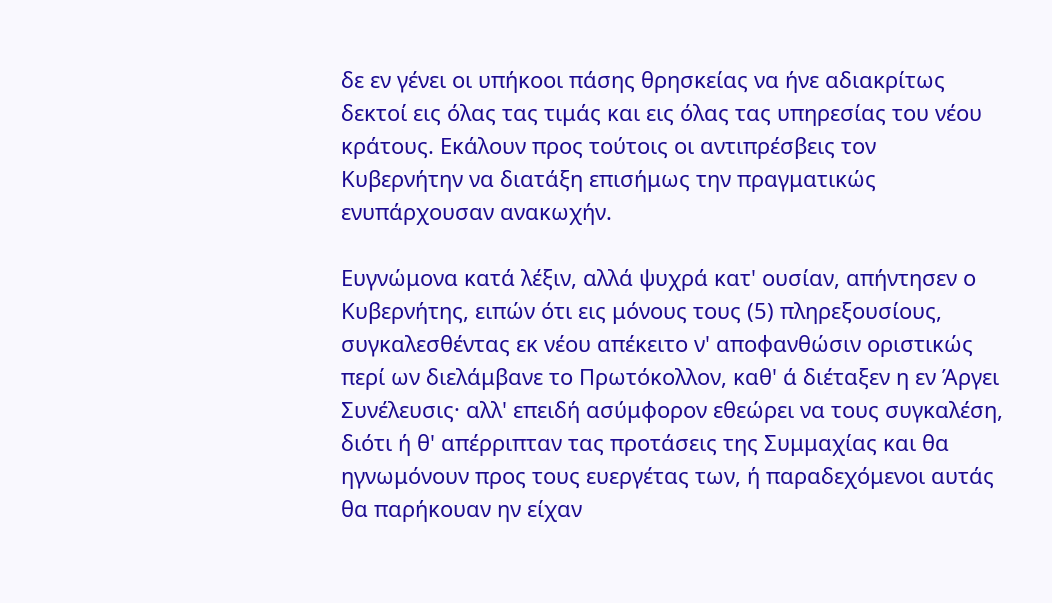δε εν γένει οι υπήκοοι πάσης θρησκείας να ήνε αδιακρίτως δεκτοί εις όλας τας τιμάς και εις όλας τας υπηρεσίας του νέου κράτους. Εκάλουν προς τούτοις οι αντιπρέσβεις τον Κυβερνήτην να διατάξη επισήμως την πραγματικώς ενυπάρχουσαν ανακωχήν.

Ευγνώμονα κατά λέξιν, αλλά ψυχρά κατ' ουσίαν, απήντησεν ο Κυβερνήτης, ειπών ότι εις μόνους τους (5) πληρεξουσίους, συγκαλεσθέντας εκ νέου απέκειτο ν' αποφανθώσιν οριστικώς περί ων διελάμβανε το Πρωτόκολλον, καθ' ά διέταξεν η εν Άργει Συνέλευσις· αλλ' επειδή ασύμφορον εθεώρει να τους συγκαλέση, διότι ή θ' απέρριπταν τας προτάσεις της Συμμαχίας και θα ηγνωμόνουν προς τους ευεργέτας των, ή παραδεχόμενοι αυτάς θα παρήκουαν ην είχαν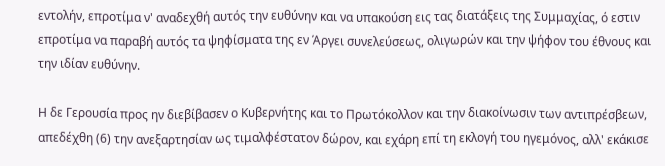εντολήν, επροτίμα ν' αναδεχθή αυτός την ευθύνην και να υπακούση εις τας διατάξεις της Συμμαχίας, ό εστιν επροτίμα να παραβή αυτός τα ψηφίσματα της εν Άργει συνελεύσεως, ολιγωρών και την ψήφον του έθνους και την ιδίαν ευθύνην.

Η δε Γερουσία προς ην διεβίβασεν ο Κυβερνήτης και το Πρωτόκολλον και την διακοίνωσιν των αντιπρέσβεων, απεδέχθη (6) την ανεξαρτησίαν ως τιμαλφέστατον δώρον, και εχάρη επί τη εκλογή του ηγεμόνος, αλλ' εκάκισε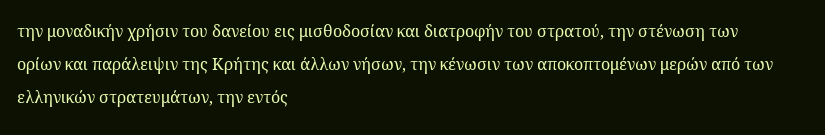την μοναδικήν χρήσιν του δανείου εις μισθοδοσίαν και διατροφήν του στρατού, την στένωση των ορίων και παράλειψιν της Κρήτης και άλλων νήσων, την κένωσιν των αποκοπτομένων μερών από των ελληνικών στρατευμάτων, την εντός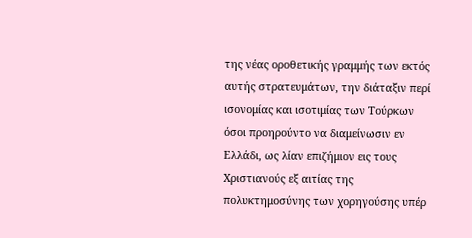της νέας οροθετικής γραμμής των εκτός αυτής στρατευμάτων, την διάταξιν περί ισονομίας και ισοτιμίας των Τούρκων όσοι προηρούντο να διαμείνωσιν εν Ελλάδι, ως λίαν επιζήμιον εις τους Χριστιανούς εξ αιτίας της πολυκτημοσύνης των χορηγούσης υπέρ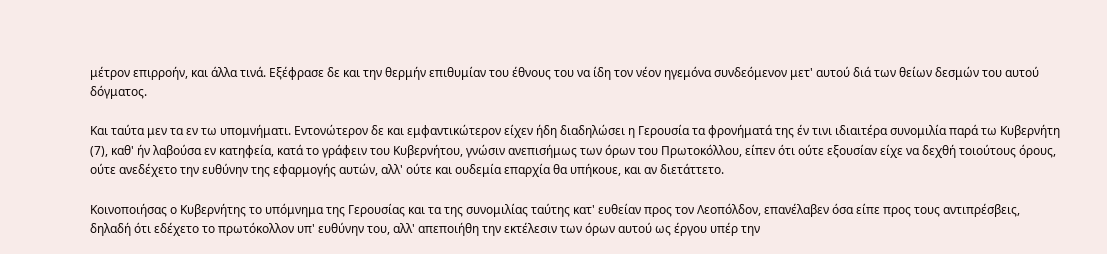μέτρον επιρροήν, και άλλα τινά. Εξέφρασε δε και την θερμήν επιθυμίαν του έθνους του να ίδη τον νέον ηγεμόνα συνδεόμενον μετ' αυτού διά των θείων δεσμών του αυτού δόγματος.

Και ταύτα μεν τα εν τω υπομνήματι. Εντονώτερον δε και εμφαντικώτερον είχεν ήδη διαδηλώσει η Γερουσία τα φρονήματά της έν τινι ιδιαιτέρα συνομιλία παρά τω Κυβερνήτη (7), καθ' ήν λαβούσα εν κατηφεία, κατά το γράφειν του Κυβερνήτου, γνώσιν ανεπισήμως των όρων του Πρωτοκόλλου, είπεν ότι ούτε εξουσίαν είχε να δεχθή τοιούτους όρους, ούτε ανεδέχετο την ευθύνην της εφαρμογής αυτών, αλλ' ούτε και ουδεμία επαρχία θα υπήκουε, και αν διετάττετο.

Κοινοποιήσας ο Κυβερνήτης το υπόμνημα της Γερουσίας και τα της συνομιλίας ταύτης κατ' ευθείαν προς τον Λεοπόλδον, επανέλαβεν όσα είπε προς τους αντιπρέσβεις, δηλαδή ότι εδέχετο το πρωτόκολλον υπ' ευθύνην του, αλλ' απεποιήθη την εκτέλεσιν των όρων αυτού ως έργου υπέρ την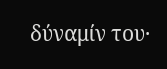δύναμίν του·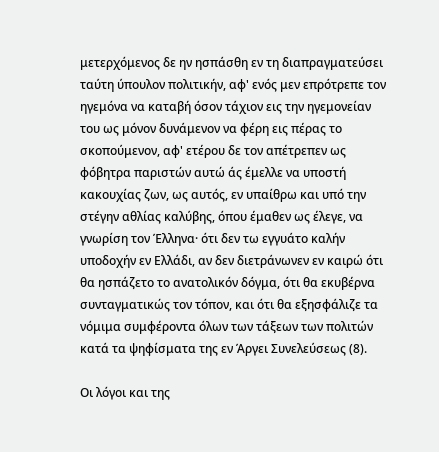μετερχόμενος δε ην ησπάσθη εν τη διαπραγματεύσει ταύτη ύπουλον πολιτικήν, αφ' ενός μεν επρότρεπε τον ηγεμόνα να καταβή όσον τάχιον εις την ηγεμονείαν του ως μόνον δυνάμενον να φέρη εις πέρας το σκοπούμενον, αφ' ετέρου δε τον απέτρεπεν ως φόβητρα παριστών αυτώ άς έμελλε να υποστή κακουχίας ζων, ως αυτός, εν υπαίθρω και υπό την στέγην αθλίας καλύβης, όπου έμαθεν ως έλεγε, να γνωρίση τον Έλληνα· ότι δεν τω εγγυάτο καλήν υποδοχήν εν Ελλάδι, αν δεν διετράνωνεν εν καιρώ ότι θα ησπάζετο το ανατολικόν δόγμα, ότι θα εκυβέρνα συνταγματικώς τον τόπον, και ότι θα εξησφάλιζε τα νόμιμα συμφέροντα όλων των τάξεων των πολιτών κατά τα ψηφίσματα της εν Άργει Συνελεύσεως (8).

Οι λόγοι και της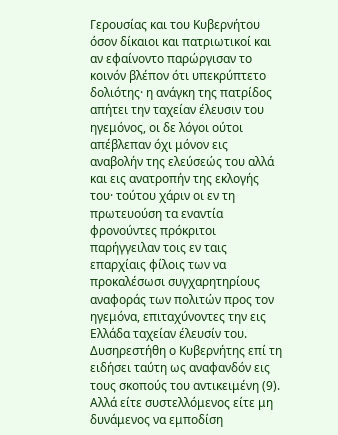Γερουσίας και του Κυβερνήτου όσον δίκαιοι και πατριωτικοί και αν εφαίνοντο παρώργισαν το κοινόν βλέπον ότι υπεκρύπτετο δολιότης· η ανάγκη της πατρίδος απήτει την ταχείαν έλευσιν του ηγεμόνος, οι δε λόγοι ούτοι απέβλεπαν όχι μόνον εις αναβολήν της ελεύσεώς του αλλά και εις ανατροπήν της εκλογής του· τούτου χάριν οι εν τη πρωτευούση τα εναντία φρονούντες πρόκριτοι παρήγγειλαν τοις εν ταις επαρχίαις φίλοις των να προκαλέσωσι συγχαρητηρίους αναφοράς των πολιτών προς τον ηγεμόνα, επιταχύνοντες την εις Ελλάδα ταχείαν έλευσίν του. Δυσηρεστήθη ο Κυβερνήτης επί τη ειδήσει ταύτη ως αναφανδόν εις τους σκοπούς του αντικειμένη (9). Αλλά είτε συστελλόμενος είτε μη δυνάμενος να εμποδίση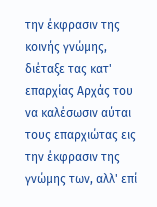την έκφρασιν της κοινής γνώμης, διέταξε τας κατ' επαρχίας Αρχάς του να καλέσωσιν αύται τους επαρχιώτας εις την έκφρασιν της γνώμης των, αλλ' επί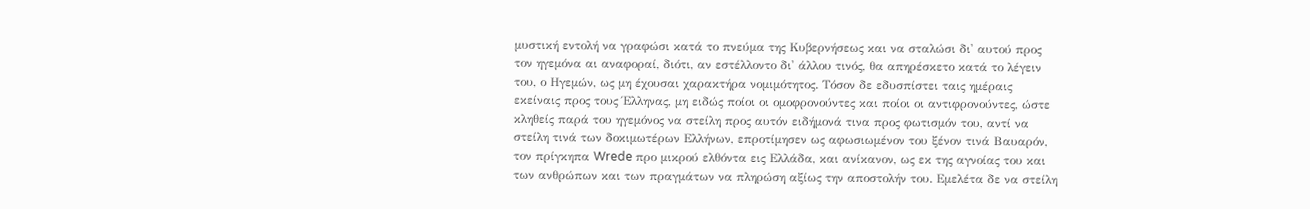μυστική εντολή να γραφώσι κατά το πνεύμα της Κυβερνήσεως και να σταλώσι δι' αυτού προς τον ηγεμόνα αι αναφοραί, διότι, αν εστέλλοντο δι' άλλου τινός, θα απηρέσκετο κατά το λέγειν του, ο Ηγεμών, ως μη έχουσαι χαρακτήρα νομιμότητος. Τόσον δε εδυσπίστει ταις ημέραις εκείναις προς τους Έλληνας, μη ειδώς ποίοι οι ομοφρονούντες και ποίοι οι αντιφρονούντες, ώστε κληθείς παρά του ηγεμόνος να στείλη προς αυτόν ειδήμονά τινα προς φωτισμόν του, αντί να στείλη τινά των δοκιμωτέρων Ελλήνων, επροτίμησεν ως αφωσιωμένον του ξένον τινά Βαυαρόν, τον πρίγκηπα Wrede προ μικρού ελθόντα εις Ελλάδα, και ανίκανον, ως εκ της αγνοίας του και των ανθρώπων και των πραγμάτων να πληρώση αξίως την αποστολήν του. Εμελέτα δε να στείλη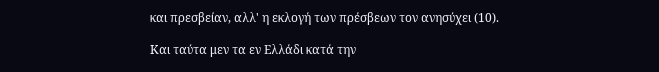και πρεσβείαν, αλλ' η εκλογή των πρέσβεων τον ανησύχει (10).

Και ταύτα μεν τα εν Ελλάδι κατά την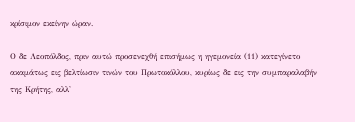κρίσιμον εκείνην ώραν.

Ο δε Λεοπόλδος, πριν αυτώ προσενεχθή επισήμως η ηγεμονεία (11) κατεγίνετο ακαμάτως εις βελτίωσιν τινών του Πρωτοκόλλου, κυρίως δε εις την συμπαραλαβήν της Κρήτης, αλλ'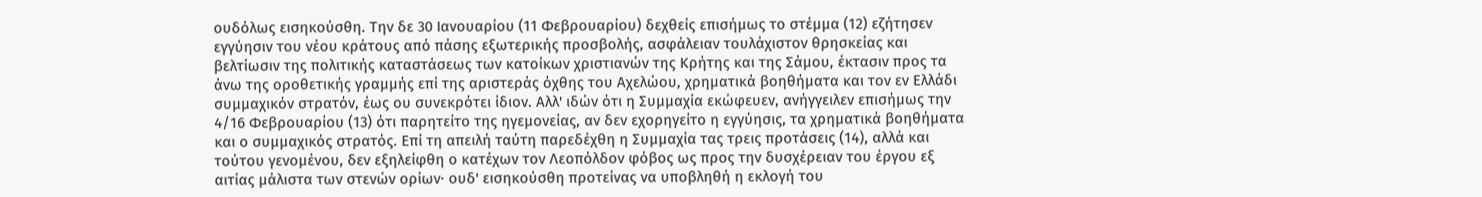ουδόλως εισηκούσθη. Την δε 30 Ιανουαρίου (11 Φεβρουαρίου) δεχθείς επισήμως το στέμμα (12) εζήτησεν εγγύησιν του νέου κράτους από πάσης εξωτερικής προσβολής, ασφάλειαν τουλάχιστον θρησκείας και βελτίωσιν της πολιτικής καταστάσεως των κατοίκων χριστιανών της Κρήτης και της Σάμου, έκτασιν προς τα άνω της οροθετικής γραμμής επί της αριστεράς όχθης του Αχελώου, χρηματικά βοηθήματα και τον εν Ελλάδι συμμαχικόν στρατόν, έως ου συνεκρότει ίδιον. Αλλ' ιδών ότι η Συμμαχία εκώφευεν, ανήγγειλεν επισήμως την 4/16 Φεβρουαρίου (13) ότι παρητείτο της ηγεμονείας, αν δεν εχορηγείτο η εγγύησις, τα χρηματικά βοηθήματα και ο συμμαχικός στρατός. Επί τη απειλή ταύτη παρεδέχθη η Συμμαχία τας τρεις προτάσεις (14), αλλά και τούτου γενομένου, δεν εξηλείφθη ο κατέχων τον Λεοπόλδον φόβος ως προς την δυσχέρειαν του έργου εξ αιτίας μάλιστα των στενών ορίων· ουδ' εισηκούσθη προτείνας να υποβληθή η εκλογή του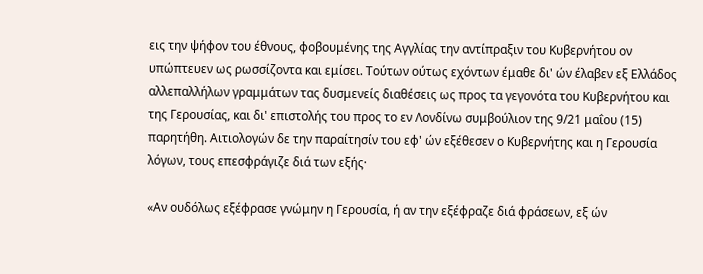εις την ψήφον του έθνους, φοβουμένης της Αγγλίας την αντίπραξιν του Κυβερνήτου ον υπώπτευεν ως ρωσσίζοντα και εμίσει. Τούτων ούτως εχόντων έμαθε δι' ών έλαβεν εξ Ελλάδος αλλεπαλλήλων γραμμάτων τας δυσμενείς διαθέσεις ως προς τα γεγονότα του Κυβερνήτου και της Γερουσίας, και δι' επιστολής του προς το εν Λονδίνω συμβούλιον της 9/21 μαΐου (15) παρητήθη. Αιτιολογών δε την παραίτησίν του εφ' ών εξέθεσεν ο Κυβερνήτης και η Γερουσία λόγων, τους επεσφράγιζε διά των εξής·

«Αν ουδόλως εξέφρασε γνώμην η Γερουσία, ή αν την εξέφραζε διά φράσεων, εξ ών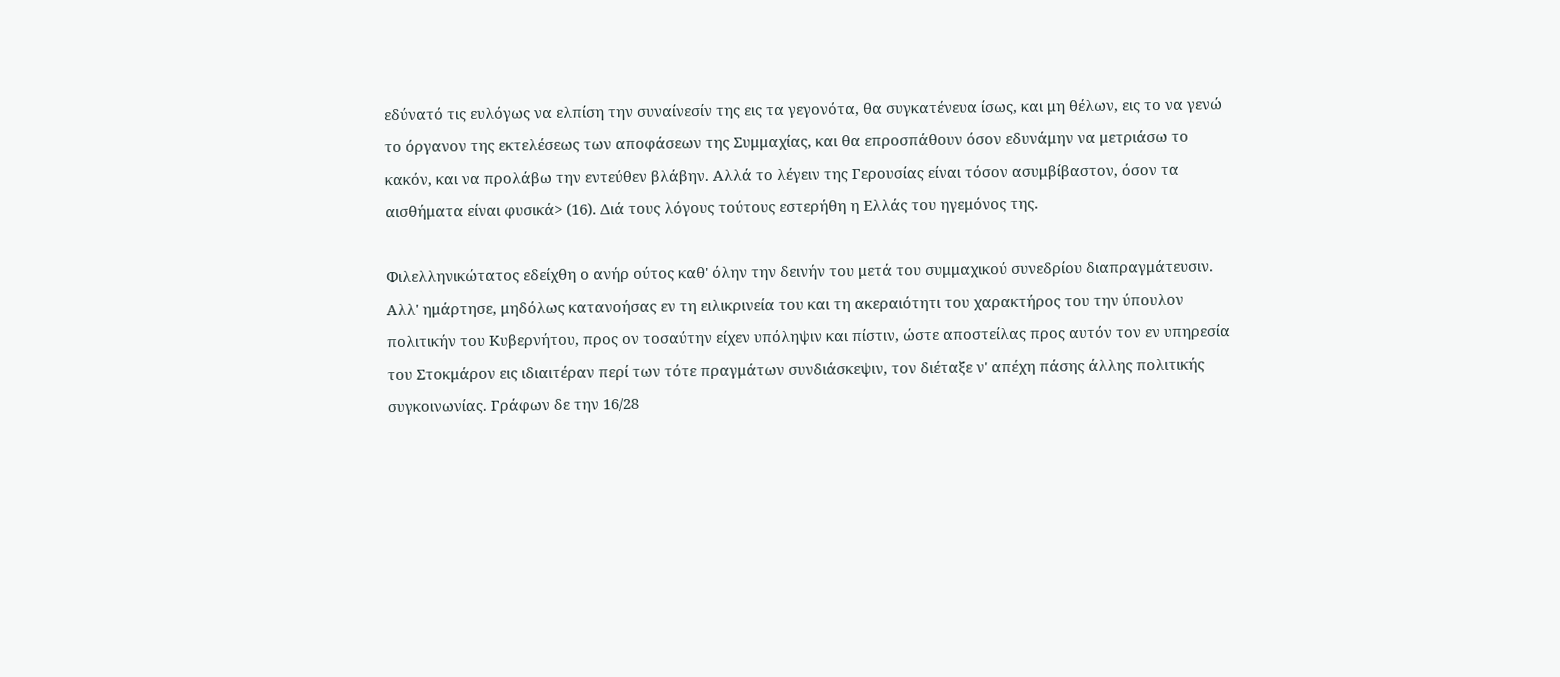εδύνατό τις ευλόγως να ελπίση την συναίνεσίν της εις τα γεγονότα, θα συγκατένευα ίσως, και μη θέλων, εις το να γενώ το όργανον της εκτελέσεως των αποφάσεων της Συμμαχίας, και θα επροσπάθουν όσον εδυνάμην να μετριάσω το κακόν, και να προλάβω την εντεύθεν βλάβην. Αλλά το λέγειν της Γερουσίας είναι τόσον ασυμβίβαστον, όσον τα αισθήματα είναι φυσικά> (16). Διά τους λόγους τούτους εστερήθη η Ελλάς του ηγεμόνος της.

Φιλελληνικώτατος εδείχθη ο ανήρ ούτος καθ' όλην την δεινήν του μετά του συμμαχικού συνεδρίου διαπραγμάτευσιν. Αλλ' ημάρτησε, μηδόλως κατανοήσας εν τη ειλικρινεία του και τη ακεραιότητι του χαρακτήρος του την ύπουλον πολιτικήν του Κυβερνήτου, προς ον τοσαύτην είχεν υπόληψιν και πίστιν, ώστε αποστείλας προς αυτόν τον εν υπηρεσία του Στοκμάρον εις ιδιαιτέραν περί των τότε πραγμάτων συνδιάσκεψιν, τον διέταξε ν' απέχη πάσης άλλης πολιτικής συγκοινωνίας. Γράφων δε την 16/28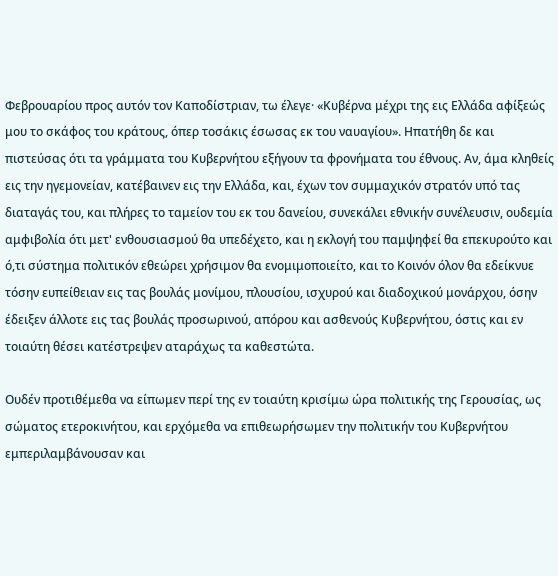Φεβρουαρίου προς αυτόν τον Καποδίστριαν, τω έλεγε· «Κυβέρνα μέχρι της εις Ελλάδα αφίξεώς μου το σκάφος του κράτους, όπερ τοσάκις έσωσας εκ του ναυαγίου». Ηπατήθη δε και πιστεύσας ότι τα γράμματα του Κυβερνήτου εξήγουν τα φρονήματα του έθνους. Αν, άμα κληθείς εις την ηγεμονείαν, κατέβαινεν εις την Ελλάδα, και, έχων τον συμμαχικόν στρατόν υπό τας διαταγάς του, και πλήρες το ταμείον του εκ του δανείου, συνεκάλει εθνικήν συνέλευσιν, ουδεμία αμφιβολία ότι μετ' ενθουσιασμού θα υπεδέχετο, και η εκλογή του παμψηφεί θα επεκυρούτο και ό,τι σύστημα πολιτικόν εθεώρει χρήσιμον θα ενομιμοποιείτο, και το Κοινόν όλον θα εδείκνυε τόσην ευπείθειαν εις τας βουλάς μονίμου, πλουσίου, ισχυρού και διαδοχικού μονάρχου, όσην έδειξεν άλλοτε εις τας βουλάς προσωρινού, απόρου και ασθενούς Κυβερνήτου, όστις και εν τοιαύτη θέσει κατέστρεψεν αταράχως τα καθεστώτα.

Ουδέν προτιθέμεθα να είπωμεν περί της εν τοιαύτη κρισίμω ώρα πολιτικής της Γερουσίας, ως σώματος ετεροκινήτου, και ερχόμεθα να επιθεωρήσωμεν την πολιτικήν του Κυβερνήτου εμπεριλαμβάνουσαν και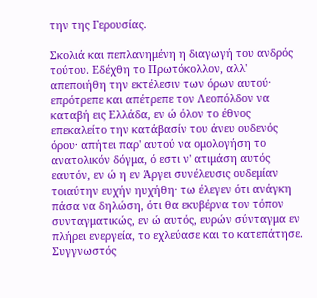την της Γερουσίας.

Σκολιά και πεπλανημένη η διαγωγή του ανδρός τούτου. Εδέχθη το Πρωτόκολλον, αλλ' απεποιήθη την εκτέλεσιν των όρων αυτού· επρότρεπε και απέτρεπε τον Λεοπόλδον να καταβή εις Ελλάδα, εν ώ όλον το έθνος επεκαλείτο την κατάβασίν του άνευ ουδενός όρου· απήτει παρ' αυτού να ομολογήση το ανατολικόν δόγμα, ό εστι ν' ατιμάση αυτός εαυτόν, εν ώ η εν Άργει συνέλευσις ουδεμίαν τοιαύτην ευχήν ηυχήθη· τω έλεγεν ότι ανάγκη πάσα να δηλώση, ότι θα εκυβέρνα τον τόπον συνταγματικώς, εν ώ αυτός, ευρών σύνταγμα εν πλήρει ενεργεία, το εχλεύασε και το κατεπάτησε. Συγγνωστός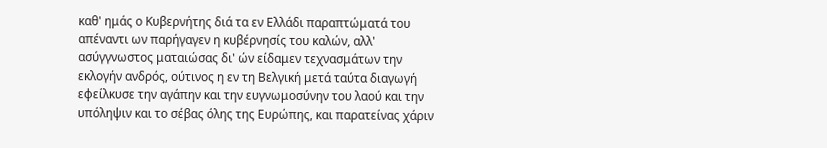καθ' ημάς ο Κυβερνήτης διά τα εν Ελλάδι παραπτώματά του απέναντι ων παρήγαγεν η κυβέρνησίς του καλών, αλλ' ασύγγνωστος ματαιώσας δι' ών είδαμεν τεχνασμάτων την εκλογήν ανδρός, ούτινος η εν τη Βελγική μετά ταύτα διαγωγή εφείλκυσε την αγάπην και την ευγνωμοσύνην του λαού και την υπόληψιν και το σέβας όλης της Ευρώπης, και παρατείνας χάριν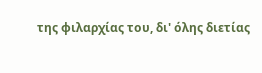της φιλαρχίας του, δι' όλης διετίας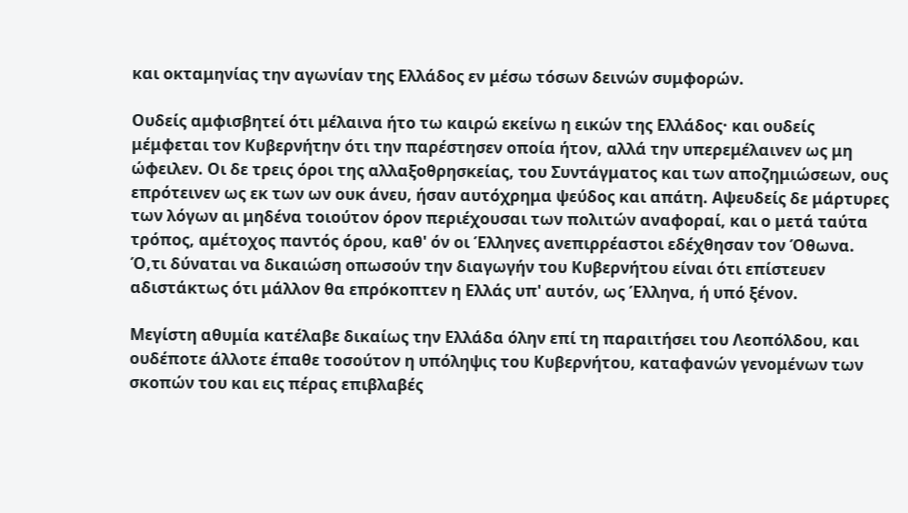και οκταμηνίας την αγωνίαν της Ελλάδος εν μέσω τόσων δεινών συμφορών.

Ουδείς αμφισβητεί ότι μέλαινα ήτο τω καιρώ εκείνω η εικών της Ελλάδος· και ουδείς μέμφεται τον Κυβερνήτην ότι την παρέστησεν οποία ήτον, αλλά την υπερεμέλαινεν ως μη ώφειλεν. Οι δε τρεις όροι της αλλαξοθρησκείας, του Συντάγματος και των αποζημιώσεων, ους επρότεινεν ως εκ των ων ουκ άνευ, ήσαν αυτόχρημα ψεύδος και απάτη. Αψευδείς δε μάρτυρες των λόγων αι μηδένα τοιούτον όρον περιέχουσαι των πολιτών αναφοραί, και ο μετά ταύτα τρόπος, αμέτοχος παντός όρου, καθ' όν οι Έλληνες ανεπιρρέαστοι εδέχθησαν τον Όθωνα. Ό,τι δύναται να δικαιώση οπωσούν την διαγωγήν του Κυβερνήτου είναι ότι επίστευεν αδιστάκτως ότι μάλλον θα επρόκοπτεν η Ελλάς υπ' αυτόν, ως Έλληνα, ή υπό ξένον.

Μεγίστη αθυμία κατέλαβε δικαίως την Ελλάδα όλην επί τη παραιτήσει του Λεοπόλδου, και ουδέποτε άλλοτε έπαθε τοσούτον η υπόληψις του Κυβερνήτου, καταφανών γενομένων των σκοπών του και εις πέρας επιβλαβές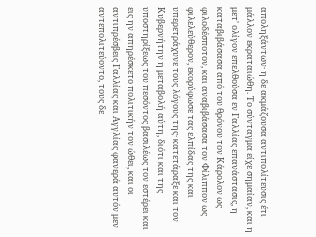αποληξάντων· η δε ακμάζουσα αντιπολίτευσις έτι μάλλον εκραταιώθη. Το σύνταγμα είχε σημαίαν, και η μετ' ολίγον επελθούσα εν Γαλλίας επανάστασις, η καταβιβάσασα από του θρόνου τον Κάρολον ως φιλοδέσποτον, και αναβιβάσασα τον Φίλιππον ως φιλελεύθερον, εκορύφωσε τας ελπίδας της και υπερετράχυνε τους λόγους της· κατετάραξε και τον Κυβερνήτην η μεταβολή αύτη, διότι και της υποστηρίξεως του πεσόντος βασιλέως τον εστέρει και εις ην απηρέσκετο πολιτικήν τον ώθει, και οι αντιπρέσβεις Γαλλίας και Αγγλίας φανερά αυτόν μεν αντεπολιτεύοντο, τους δε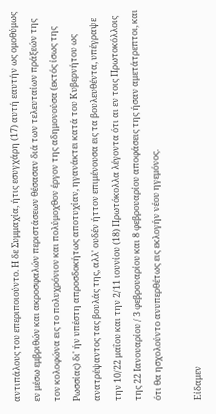αντιπάλους του επεριποιούντο. Η δε Συμμαχία, ήτις εσυγχάρη (17) αυτή εαυτήν ως ομοθύμως εν μέσω εμβριθών και ακροσφαλών περιστάσεων θέσασαν διά των τελευταίων πράξεών της τον κολοφώνα εις το πολυχρόνιον και πολύμοχθον έργον της αδημονούσα (εκτός ίσως της Ρωσσίας) δι' ήν υπέστη απροσδοκήτως αποτυχίαν, ηγανάκτει κατά του Κυβερνήτου ως ανατρέψαντος τας βουλάς της, αλλ' ουδέν ήττον επιμένουσα εις τα βουλευθέντα, υπέγραψε την 10/22 μαΐου και την 2/11 ιουνίου (18) Πρωτόκολλα λέγοντα ότι αι εν τοις Πρωτοκόλλοις της 22 Ιανουαρίου / 3 φεβρουαρίου και 8 φεβρουαρίου αποφάσεις της ήσαν αμετάτρεπτοι, και ότι θα ησχολούντο ανυπερθέτως εις εκλογήν νέου ηγεμόνος.

Είδαμεν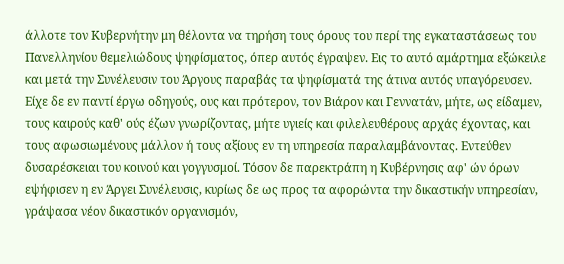άλλοτε τον Κυβερνήτην μη θέλοντα να τηρήση τους όρους του περί της εγκαταστάσεως του Πανελληνίου θεμελιώδους ψηφίσματος, όπερ αυτός έγραψεν. Εις το αυτό αμάρτημα εξώκειλε και μετά την Συνέλευσιν του Άργους παραβάς τα ψηφίσματά της άτινα αυτός υπαγόρευσεν. Είχε δε εν παντί έργω οδηγούς, ους και πρότερον, τον Βιάρον και Γεννατάν, μήτε, ως είδαμεν, τους καιρούς καθ' ούς έζων γνωρίζοντας, μήτε υγιείς και φιλελευθέρους αρχάς έχοντας, και τους αφωσιωμένους μάλλον ή τους αξίους εν τη υπηρεσία παραλαμβάνοντας. Εντεύθεν δυσαρέσκειαι του κοινού και γογγυσμοί. Τόσον δε παρεκτράπη η Κυβέρνησις αφ' ών όρων εψήφισεν η εν Άργει Συνέλευσις, κυρίως δε ως προς τα αφορώντα την δικαστικήν υπηρεσίαν, γράψασα νέον δικαστικόν οργανισμόν,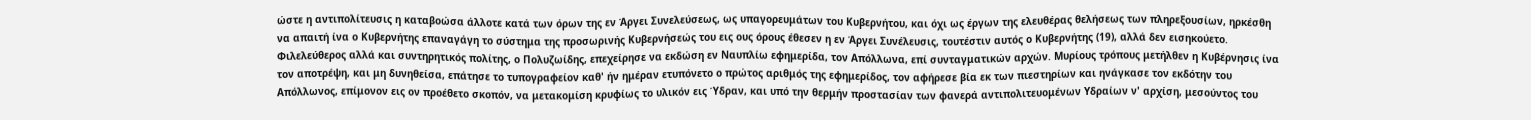ώστε η αντιπολίτευσις η καταβοώσα άλλοτε κατά των όρων της εν Άργει Συνελεύσεως, ως υπαγορευμάτων του Κυβερνήτου, και όχι ως έργων της ελευθέρας θελήσεως των πληρεξουσίων, ηρκέσθη να απαιτή ίνα ο Κυβερνήτης επαναγάγη το σύστημα της προσωρινής Κυβερνήσεώς του εις ους όρους έθεσεν η εν Άργει Συνέλευσις, τουτέστιν αυτός ο Κυβερνήτης (19), αλλά δεν εισηκούετο. Φιλελεύθερος αλλά και συντηρητικός πολίτης, ο Πολυζωίδης, επεχείρησε να εκδώση εν Ναυπλίω εφημερίδα, τον Απόλλωνα, επί συνταγματικών αρχών. Μυρίους τρόπους μετήλθεν η Κυβέρνησις ίνα τον αποτρέψη, και μη δυνηθείσα, επάτησε το τυπογραφείον καθ' ήν ημέραν ετυπόνετο ο πρώτος αριθμός της εφημερίδος, τον αφήρεσε βία εκ των πιεστηρίων και ηνάγκασε τον εκδότην του Απόλλωνος, επίμονον εις ον προέθετο σκοπόν, να μετακομίση κρυφίως το υλικόν εις Ύδραν, και υπό την θερμήν προστασίαν των φανερά αντιπολιτευομένων Υδραίων ν' αρχίση, μεσούντος του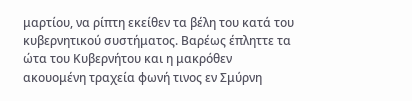μαρτίου, να ρίπτη εκείθεν τα βέλη του κατά του κυβερνητικού συστήματος. Βαρέως έπληττε τα ώτα του Κυβερνήτου και η μακρόθεν ακουομένη τραχεία φωνή τινος εν Σμύρνη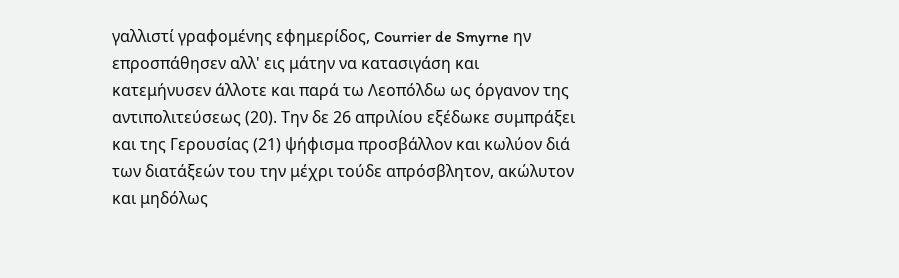γαλλιστί γραφομένης εφημερίδος, Courrier de Smyrne ην επροσπάθησεν αλλ' εις μάτην να κατασιγάση και κατεμήνυσεν άλλοτε και παρά τω Λεοπόλδω ως όργανον της αντιπολιτεύσεως (20). Την δε 26 απριλίου εξέδωκε συμπράξει και της Γερουσίας (21) ψήφισμα προσβάλλον και κωλύον διά των διατάξεών του την μέχρι τούδε απρόσβλητον, ακώλυτον και μηδόλως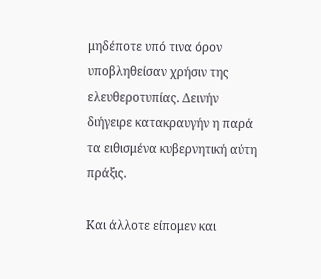μηδέποτε υπό τινα όρον υποβληθείσαν χρήσιν της ελευθεροτυπίας. Δεινήν διήγειρε κατακραυγήν η παρά τα ειθισμένα κυβερνητική αύτη πράξις.

Και άλλοτε είπομεν και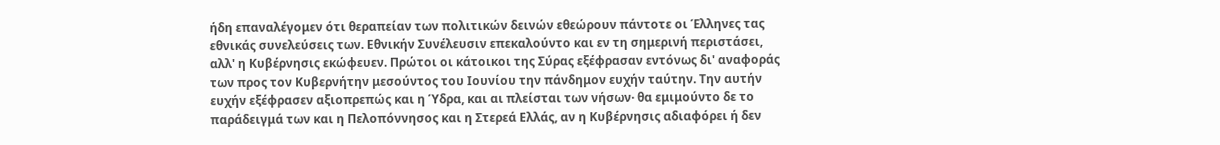ήδη επαναλέγομεν ότι θεραπείαν των πολιτικών δεινών εθεώρουν πάντοτε οι Έλληνες τας εθνικάς συνελεύσεις των. Εθνικήν Συνέλευσιν επεκαλούντο και εν τη σημερινή περιστάσει, αλλ' η Κυβέρνησις εκώφευεν. Πρώτοι οι κάτοικοι της Σύρας εξέφρασαν εντόνως δι' αναφοράς των προς τον Κυβερνήτην μεσούντος του Ιουνίου την πάνδημον ευχήν ταύτην. Την αυτήν ευχήν εξέφρασεν αξιοπρεπώς και η Ύδρα, και αι πλείσται των νήσων· θα εμιμούντο δε το παράδειγμά των και η Πελοπόννησος και η Στερεά Ελλάς, αν η Κυβέρνησις αδιαφόρει ή δεν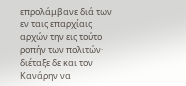επρολάμβανε διά των εν ταις επαρχίαις αρχών την εις τούτο ροπήν των πολιτών· διέταξε δε και τον Κανάρην να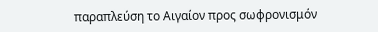παραπλεύση το Αιγαίον προς σωφρονισμόν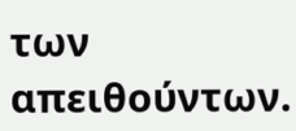των απειθούντων.